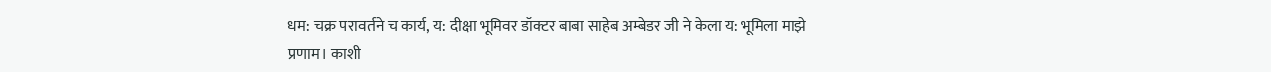धम: चक्र परावर्तने च कार्य, य: दीक्षा भूमिवर डॉक्टर बाबा साहेब अम्बेडर जी ने केला य: भूमिला माझे प्रणाम। काशी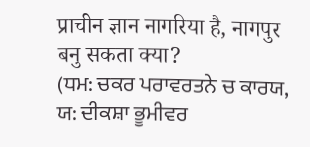प्राचीन ज्ञान नागरिया है, नागपुर बनु सकता क्या?
(ਧਮ: ਚਕਰ ਪਰਾਵਰਤਨੇ ਚ ਕਾਰਯ, ਯ: ਦੀਕਸ਼ਾ ਭੂਮੀਵਰ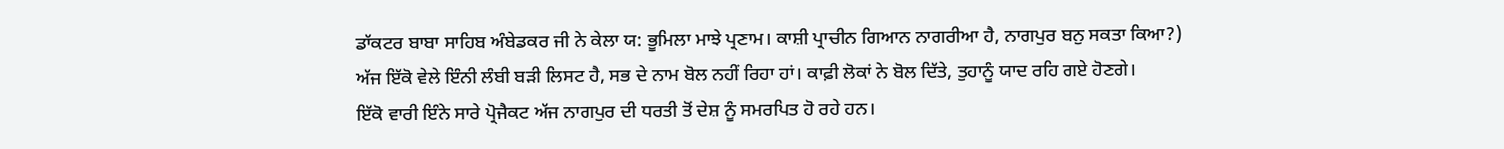ਡਾੱਕਟਰ ਬਾਬਾ ਸਾਹਿਬ ਅੰਬੇਡਕਰ ਜੀ ਨੇ ਕੇਲਾ ਯ: ਭੂਮਿਲਾ ਮਾਝੇ ਪ੍ਰਣਾਮ। ਕਾਸ਼ੀ ਪ੍ਰਾਚੀਨ ਗਿਆਨ ਨਾਗਰੀਆ ਹੈ, ਨਾਗਪੁਰ ਬਨੁ ਸਕਤਾ ਕਿਆ?)
ਅੱਜ ਇੱਕੋ ਵੇਲੇ ਇੰਨੀ ਲੰਬੀ ਬੜੀ ਲਿਸਟ ਹੈ, ਸਭ ਦੇ ਨਾਮ ਬੋਲ ਨਹੀਂ ਰਿਹਾ ਹਾਂ। ਕਾਫ਼ੀ ਲੋਕਾਂ ਨੇ ਬੋਲ ਦਿੱਤੇ, ਤੁਹਾਨੂੰ ਯਾਦ ਰਹਿ ਗਏ ਹੋਣਗੇ।
ਇੱਕੋ ਵਾਰੀ ਇੰਨੇ ਸਾਰੇ ਪ੍ਰੋਜੈਕਟ ਅੱਜ ਨਾਗਪੁਰ ਦੀ ਧਰਤੀ ਤੋਂ ਦੇਸ਼ ਨੂੰ ਸਮਰਪਿਤ ਹੋ ਰਹੇ ਹਨ।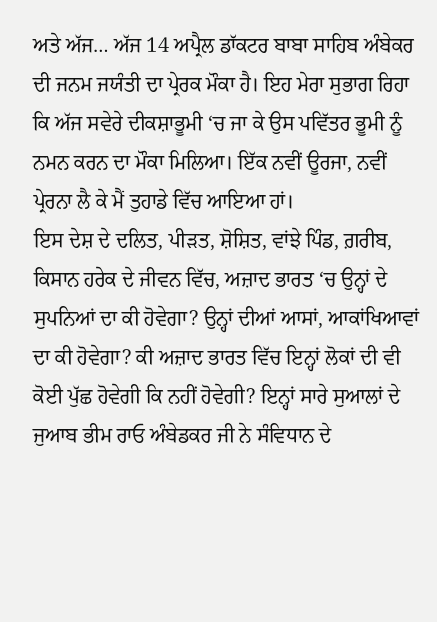ਅਤੇ ਅੱਜ… ਅੱਜ 14 ਅਪ੍ਰੈਲ ਡਾੱਕਟਰ ਬਾਬਾ ਸਾਹਿਬ ਅੰਬੇਕਰ ਦੀ ਜਨਮ ਜਯੰਤੀ ਦਾ ਪ੍ਰੇਰਕ ਮੌਕਾ ਹੈ। ਇਹ ਮੇਰਾ ਸੁਭਾਗ ਰਿਹਾ ਕਿ ਅੱਜ ਸਵੇਰੇ ਦੀਕਸ਼ਾਭੂਮੀ ‘ਚ ਜਾ ਕੇ ਉਸ ਪਵਿੱਤਰ ਭੂਮੀ ਨੂੰ ਨਮਨ ਕਰਨ ਦਾ ਮੌਕਾ ਮਿਲਿਆ। ਇੱਕ ਨਵੀਂ ਊਰਜਾ, ਨਵੀਂ ਪ੍ਰੇਰਨਾ ਲੈ ਕੇ ਮੈਂ ਤੁਹਾਡੇ ਵਿੱਚ ਆਇਆ ਹਾਂ।
ਇਸ ਦੇਸ਼ ਦੇ ਦਲਿਤ, ਪੀੜਤ, ਸ਼ੋਸ਼ਿਤ, ਵਾਂਝੇ ਪਿੰਡ, ਗ਼ਰੀਬ, ਕਿਸਾਨ ਹਰੇਕ ਦੇ ਜੀਵਨ ਵਿੱਚ, ਅਜ਼ਾਦ ਭਾਰਤ ‘ਚ ਉਨ੍ਹਾਂ ਦੇ ਸੁਪਨਿਆਂ ਦਾ ਕੀ ਹੋਵੇਗਾ? ਉਨ੍ਹਾਂ ਦੀਆਂ ਆਸਾਂ, ਆਕਾਂਖਿਆਵਾਂ ਦਾ ਕੀ ਹੋਵੇਗਾ? ਕੀ ਅਜ਼ਾਦ ਭਾਰਤ ਵਿੱਚ ਇਨ੍ਹਾਂ ਲੋਕਾਂ ਦੀ ਵੀ ਕੋਈ ਪੁੱਛ ਹੋਵੇਗੀ ਕਿ ਨਹੀਂ ਹੋਵੇਗੀ? ਇਨ੍ਹਾਂ ਸਾਰੇ ਸੁਆਲਾਂ ਦੇ ਜੁਆਬ ਭੀਮ ਰਾਓ ਅੰਬੇਡਕਰ ਜੀ ਨੇ ਸੰਵਿਧਾਨ ਦੇ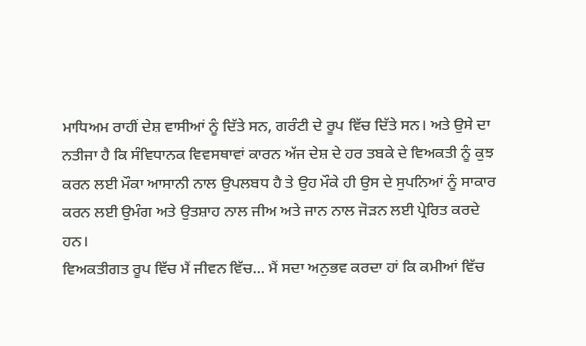ਮਾਧਿਅਮ ਰਾਹੀਂ ਦੇਸ਼ ਵਾਸੀਆਂ ਨੂੰ ਦਿੱਤੇ ਸਨ, ਗਰੰਟੀ ਦੇ ਰੂਪ ਵਿੱਚ ਦਿੱਤੇ ਸਨ। ਅਤੇ ਉਸੇ ਦਾ ਨਤੀਜਾ ਹੈ ਕਿ ਸੰਵਿਧਾਨਕ ਵਿਵਸਥਾਵਾਂ ਕਾਰਨ ਅੱਜ ਦੇਸ਼ ਦੇ ਹਰ ਤਬਕੇ ਦੇ ਵਿਅਕਤੀ ਨੂੰ ਕੁਝ ਕਰਨ ਲਈ ਮੌਕਾ ਆਸਾਨੀ ਨਾਲ ਉਪਲਬਧ ਹੈ ਤੇ ਉਹ ਮੌਕੇ ਹੀ ਉਸ ਦੇ ਸੁਪਨਿਆਂ ਨੂੰ ਸਾਕਾਰ ਕਰਨ ਲਈ ਉਮੰਗ ਅਤੇ ਉਤਸ਼ਾਹ ਨਾਲ ਜੀਅ ਅਤੇ ਜਾਨ ਨਾਲ ਜੋੜਨ ਲਈ ਪ੍ਰੇਰਿਤ ਕਰਦੇ ਹਨ।
ਵਿਅਕਤੀਗਤ ਰੂਪ ਵਿੱਚ ਮੈਂ ਜੀਵਨ ਵਿੱਚ… ਮੈਂ ਸਦਾ ਅਨੁਭਵ ਕਰਦਾ ਹਾਂ ਕਿ ਕਮੀਆਂ ਵਿੱਚ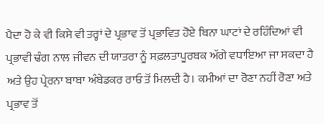ਪੈਦਾ ਹੋ ਕੇ ਵੀ ਕਿਸੇ ਵੀ ਤਰ੍ਹਾਂ ਦੇ ਪ੍ਰਭਾਵ ਤੋਂ ਪ੍ਰਭਾਵਿਤ ਹੋਏ ਬਿਨਾ ਘਾਟਾਂ ਦੇ ਰਹਿੰਦਿਆਂ ਵੀ ਪ੍ਰਭਾਵੀ ਢੰਗ ਨਾਲ ਜੀਵਨ ਦੀ ਯਾਤਰਾ ਨੂੰ ਸਫ਼ਲਤਾਪੂਰਬਕ ਅੱਗੇ ਵਧਾਇਆ ਜਾ ਸਕਦਾ ਹੈ ਅਤੇ ਉਹ ਪ੍ਰੇਰਨਾ ਬਾਬਾ ਅੰਬੇਡਕਰ ਰਾਓ ਤੋਂ ਮਿਲਦੀ ਹੈ। ਕਮੀਆਂ ਦਾ ਰੋਣਾ ਨਹੀਂ ਰੋਣਾ ਅਤੇ ਪ੍ਰਭਾਵ ਤੋਂ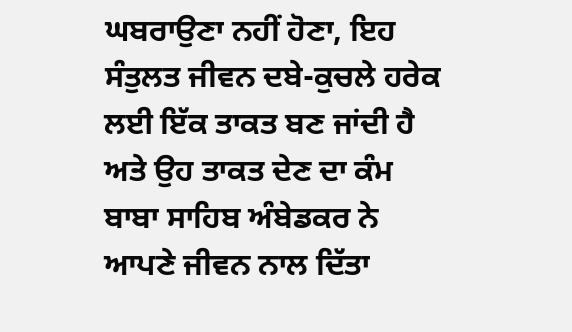ਘਬਰਾਉਣਾ ਨਹੀਂ ਹੋਣਾ, ਇਹ ਸੰਤੁਲਤ ਜੀਵਨ ਦਬੇ-ਕੁਚਲੇ ਹਰੇਕ ਲਈ ਇੱਕ ਤਾਕਤ ਬਣ ਜਾਂਦੀ ਹੈ ਅਤੇ ਉਹ ਤਾਕਤ ਦੇਣ ਦਾ ਕੰਮ ਬਾਬਾ ਸਾਹਿਬ ਅੰਬੇਡਕਰ ਨੇ ਆਪਣੇ ਜੀਵਨ ਨਾਲ ਦਿੱਤਾ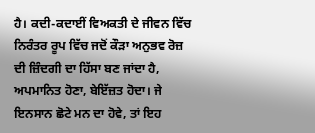ਹੈ। ਕਦੀ-ਕਦਾਈਂ ਵਿਅਕਤੀ ਦੇ ਜੀਵਨ ਵਿੱਚ ਨਿਰੰਤਰ ਰੂਪ ਵਿੱਚ ਜਦੋਂ ਕੌੜਾ ਅਨੁਭਵ ਰੋਜ਼ ਦੀ ਜ਼ਿੰਦਗੀ ਦਾ ਹਿੱਸਾ ਬਣ ਜਾਂਦਾ ਹੈ, ਅਪਮਾਨਿਤ ਹੋਣਾ, ਬੇਇੱਜ਼ਤ ਹੋਦਾ। ਜੇ ਇਨਸਾਨ ਛੋਟੇ ਮਨ ਦਾ ਹੋਵੇ, ਤਾਂ ਇਹ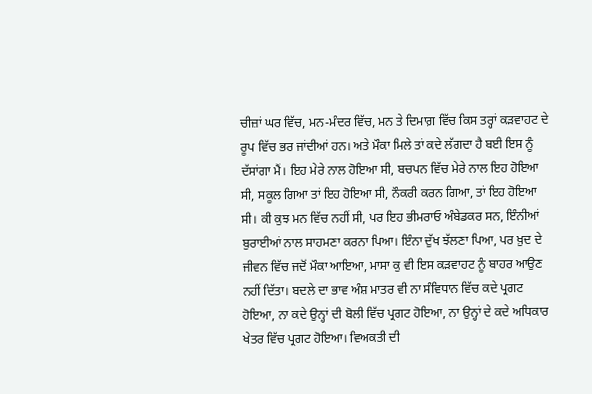ਚੀਜ਼ਾਂ ਘਰ ਵਿੱਚ, ਮਨ-ਮੰਦਰ ਵਿੱਚ, ਮਨ ਤੇ ਦਿਮਾਗ਼ ਵਿੱਚ ਕਿਸ ਤਰ੍ਹਾਂ ਕੜਵਾਹਟ ਦੇ ਰੂਪ ਵਿੱਚ ਭਰ ਜਾਂਦੀਆਂ ਹਨ। ਅਤੇ ਮੌਕਾ ਮਿਲੇ ਤਾਂ ਕਦੇ ਲੱਗਦਾ ਹੈ ਬਈ ਇਸ ਨੂੰ ਦੱਸਾਂਗਾ ਮੈਂ। ਇਹ ਮੇਰੇ ਨਾਲ ਹੋਇਆ ਸੀ, ਬਚਪਨ ਵਿੱਚ ਮੇਰੇ ਨਾਲ ਇਹ ਹੋਇਆ ਸੀ, ਸਕੂਲ ਗਿਆ ਤਾਂ ਇਹ ਹੋਇਆ ਸੀ, ਨੌਕਰੀ ਕਰਨ ਗਿਆ, ਤਾਂ ਇਹ ਹੋਇਆ ਸੀ। ਕੀ ਕੁਝ ਮਨ ਵਿੱਚ ਨਹੀਂ ਸੀ, ਪਰ ਇਹ ਭੀਮਰਾਓ ਅੰਬੇਡਕਰ ਸਨ, ਇੰਨੀਆਂ ਬੁਰਾਈਆਂ ਨਾਲ ਸਾਹਮਣਾ ਕਰਨਾ ਪਿਆ। ਇੰਨਾ ਦੁੱਖ ਝੱਲਣਾ ਪਿਆ, ਪਰ ਖ਼ੁਦ ਦੇ ਜੀਵਨ ਵਿੱਚ ਜਦੋਂ ਮੌਕਾ ਆਇਆ, ਮਾਸਾ ਕੁ ਵੀ ਇਸ ਕੜਵਾਹਟ ਨੂੰ ਬਾਹਰ ਆਉਣ ਨਹੀਂ ਦਿੱਤਾ। ਬਦਲੇ ਦਾ ਭਾਵ ਅੰਸ਼ ਮਾਤਰ ਵੀ ਨਾ ਸੰਵਿਧਾਨ ਵਿੱਚ ਕਦੇ ਪ੍ਰਗਟ ਹੋਇਆ, ਨਾ ਕਦੇ ਉਨ੍ਹਾਂ ਦੀ ਬੋਲੀ ਵਿੱਚ ਪ੍ਰਗਟ ਹੋਇਆ, ਨਾ ਉਨ੍ਹਾਂ ਦੇ ਕਦੇ ਅਧਿਕਾਰ ਖੇਤਰ ਵਿੱਚ ਪ੍ਰਗਟ ਹੋਇਆ। ਵਿਅਕਤੀ ਦੀ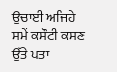ਉਚਾਈ ਅਜਿਹੇ ਸਮੇਂ ਕਸੌਟੀ ਕਸਣ ਉੱਤੇ ਪਤਾ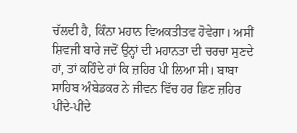ਚੱਲਦੀ ਹੈ, ਕਿੰਨਾ ਮਹਾਨ ਵਿਅਕਤੀਤਵ ਹੋਵੇਗਾ। ਅਸੀਂ ਸ਼ਿਵਜੀ ਬਾਰੇ ਜਦੋਂ ਉਨ੍ਹਾਂ ਦੀ ਮਹਾਨਤਾ ਦੀ ਚਰਚਾ ਸੁਣਦੇ ਹਾਂ, ਤਾਂ ਕਹਿੰਦੇ ਹਾਂ ਕਿ ਜ਼ਹਿਰ ਪੀ ਲਿਆ ਸੀ। ਬਾਬਾ ਸਾਹਿਬ ਅੰਬੇਡਕਰ ਨੇ ਜੀਵਨ ਵਿੱਚ ਹਰ ਛਿਣ ਜ਼ਹਿਰ ਪੀਂਦੇ-ਪੀਂਦੇ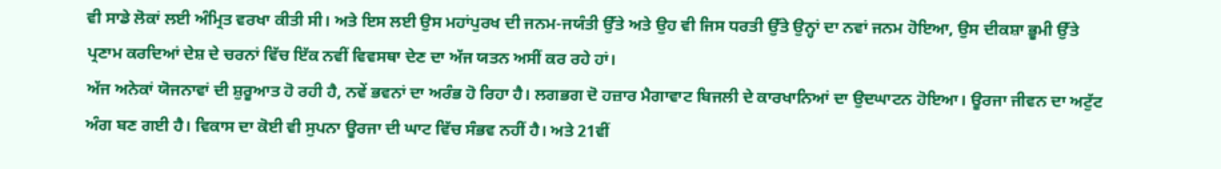ਵੀ ਸਾਡੇ ਲੋਕਾਂ ਲਈ ਅੰਮ੍ਰਿਤ ਵਰਖਾ ਕੀਤੀ ਸੀ। ਅਤੇ ਇਸ ਲਈ ਉਸ ਮਹਾਂਪੁਰਖ ਦੀ ਜਨਮ-ਜਯੰਤੀ ਉੱਤੇ ਅਤੇ ਉਹ ਵੀ ਜਿਸ ਧਰਤੀ ਉੱਤੇ ਉਨ੍ਹਾਂ ਦਾ ਨਵਾਂ ਜਨਮ ਹੋਇਆ, ਉਸ ਦੀਕਸ਼ਾ ਭੂਮੀ ਉੱਤੇ ਪ੍ਰਣਾਮ ਕਰਦਿਆਂ ਦੇਸ਼ ਦੇ ਚਰਨਾਂ ਵਿੱਚ ਇੱਕ ਨਵੀਂ ਵਿਵਸਥਾ ਦੇਣ ਦਾ ਅੱਜ ਯਤਨ ਅਸੀਂ ਕਰ ਰਹੇ ਹਾਂ।
ਅੱਜ ਅਨੇਕਾਂ ਯੋਜਨਾਵਾਂ ਦੀ ਸ਼ੁਰੂਆਤ ਹੋ ਰਹੀ ਹੈ, ਨਵੇਂ ਭਵਨਾਂ ਦਾ ਅਰੰਭ ਹੋ ਰਿਹਾ ਹੈ। ਲਗਭਗ ਦੋ ਹਜ਼ਾਰ ਮੈਗਾਵਾਟ ਬਿਜਲੀ ਦੇ ਕਾਰਖਾਨਿਆਂ ਦਾ ਉਦਘਾਟਨ ਹੋਇਆ। ਊਰਜਾ ਜੀਵਨ ਦਾ ਅਟੁੱਟ ਅੰਗ ਬਣ ਗਈ ਹੈ। ਵਿਕਾਸ ਦਾ ਕੋਈ ਵੀ ਸੁਪਨਾ ਊਰਜਾ ਦੀ ਘਾਟ ਵਿੱਚ ਸੰਭਵ ਨਹੀਂ ਹੈ। ਅਤੇ 21ਵੀਂ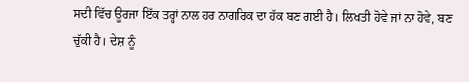ਸਦੀ ਵਿੱਚ ਊਰਜਾ ਇੱਕ ਤਰ੍ਹਾਂ ਨਾਲ ਹਰ ਨਾਗਰਿਕ ਦਾ ਹੱਕ ਬਣ ਗਈ ਹੈ। ਲਿਖਤੀ ਹੋਵੇ ਜਾਂ ਨਾ ਹੋਵੇ, ਬਣ ਚੁੱਕੀ ਹੈ। ਦੇਸ਼ ਨੂੰ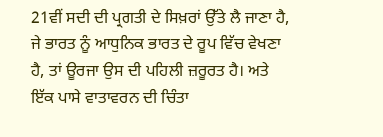21ਵੀਂ ਸਦੀ ਦੀ ਪ੍ਰਗਤੀ ਦੇ ਸਿਖ਼ਰਾਂ ਉੱਤੇ ਲੈ ਜਾਣਾ ਹੈ, ਜੇ ਭਾਰਤ ਨੂੰ ਆਧੁਨਿਕ ਭਾਰਤ ਦੇ ਰੂਪ ਵਿੱਚ ਵੇਖਣਾ ਹੈ, ਤਾਂ ਊਰਜਾ ਉਸ ਦੀ ਪਹਿਲੀ ਜ਼ਰੂਰਤ ਹੈ। ਅਤੇ ਇੱਕ ਪਾਸੇ ਵਾਤਾਵਰਨ ਦੀ ਚਿੰਤਾ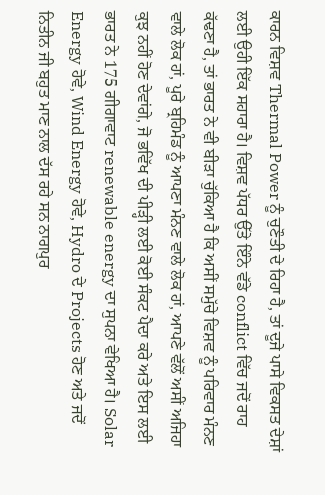ਕਾਰਨ ਵਿਸ਼ਵ Thermal Power ਨੂੰ ਚੁਣੌਤੀ ਦੇ ਰਿਹਾ ਹੈ, ਤਾਂ ਦੂਜੇ ਪਾਸੇ ਵਿਕਸਤ ਦੇਸ਼ਾਂ ਲਈ ਉਹੀ ਇੱਕ ਸਹਾਰਾ ਹੈ। ਵਿਸ਼ਵ ਪੱਧਰ ਉੱਤੇ ਇੰਨੇ ਵੱਡੇ conflict ਵਿੱਚ ਜਦੋਂ ਰਾਹ ਕੱਢਣਾ ਹੈ, ਤਾਂ ਭਾਰਤ ਨੇ ਵੀ ਬੀੜਾ ਚੁੱਕਿਆ ਹੈ ਕਿ ਅਸੀਂ ਸਮੁੱਚੇ ਵਿਸ਼ਵ ਨੂੰ ਪਰਿਵਾਰ ਮੰਨਣ ਵਾਲੇ ਲੋਕ ਹਾਂ, ਪੂਰੇ ਬ੍ਰਹਿਮੰਡ ਨੂੰ ਆਪਣਾ ਮੰਨਣ ਵਾਲੇ ਲੋਕ ਹਾਂ, ਆਪਣੇ ਵੱਲੋਂ ਅਸੀਂ ਅਜਿਹਾ ਕੁਝ ਨਹੀਂ ਹੋਣ ਦੇਵਾਂਗੇ, ਜੋ ਭਵਿੱਖ ਦੀ ਪੀੜ੍ਹੀ ਲਈ ਕੋਈ ਸੰਕਟ ਪੈਦਾ ਕਰੇ ਅਤੇ ਇਸ ਲਈ ਭਾਰਤ ਨੇ 175 ਗੀਗਾਵਾਟ renewable energy ਦਾ ਸੁਪਨਾ ਵੇਖਿਆ ਹੈ। Solar Energy ਹੋਵੇ, Wind Energy ਹੋਵੇ, Hydro ਦੇ Projects ਹੋਣ ਅਤੇ ਜਦੋਂ ਨਿਤੀਨ ਜੀ ਬਹੁਤ ਮਾਣ ਨਾਲ ਦੱਸ ਰਹੇ ਸਨ ਨਾਗਪੁਰ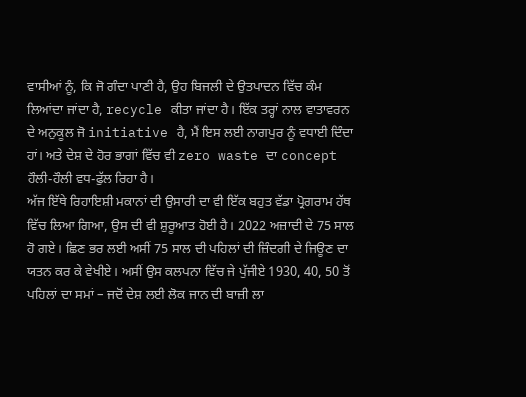ਵਾਸੀਆਂ ਨੂੰ, ਕਿ ਜੋ ਗੰਦਾ ਪਾਣੀ ਹੈ, ਉਹ ਬਿਜਲੀ ਦੇ ਉਤਪਾਦਨ ਵਿੱਚ ਕੰਮ ਲਿਆਂਦਾ ਜਾਂਦਾ ਹੈ, recycle ਕੀਤਾ ਜਾਂਦਾ ਹੈ। ਇੱਕ ਤਰ੍ਹਾਂ ਨਾਲ ਵਾਤਾਵਰਨ ਦੇ ਅਨੁਕੂਲ ਜੋ initiative ਹੈ, ਮੈਂ ਇਸ ਲਈ ਨਾਗਪੁਰ ਨੂੰ ਵਧਾਈ ਦਿੰਦਾ ਹਾਂ। ਅਤੇ ਦੇਸ਼ ਦੇ ਹੋਰ ਭਾਗਾਂ ਵਿੱਚ ਵੀ zero waste ਦਾ concept ਹੌਲੀ-ਹੌਲੀ ਵਧ-ਫੁੱਲ ਰਿਹਾ ਹੈ।
ਅੱਜ ਇੱਥੇ ਰਿਹਾਇਸ਼ੀ ਮਕਾਨਾਂ ਦੀ ਉਸਾਰੀ ਦਾ ਵੀ ਇੱਕ ਬਹੁਤ ਵੱਡਾ ਪ੍ਰੋਗਰਾਮ ਹੱਥ ਵਿੱਚ ਲਿਆ ਗਿਆ, ਉਸ ਦੀ ਵੀ ਸ਼ੁਰੂਆਤ ਹੋਈ ਹੈ। 2022 ਅਜ਼ਾਦੀ ਦੇ 75 ਸਾਲ ਹੋ ਗਏ। ਛਿਣ ਭਰ ਲਈ ਅਸੀਂ 75 ਸਾਲ ਦੀ ਪਹਿਲਾਂ ਦੀ ਜ਼ਿੰਦਗੀ ਦੇ ਜਿਊਣ ਦਾ ਯਤਨ ਕਰ ਕੇ ਵੇਖੀਏ। ਅਸੀਂ ਉਸ ਕਲਪਨਾ ਵਿੱਚ ਜੇ ਪੁੱਜੀਏ 1930, 40, 50 ਤੋਂ ਪਹਿਲਾਂ ਦਾ ਸਮਾਂ – ਜਦੋਂ ਦੇਸ਼ ਲਈ ਲੋਕ ਜਾਨ ਦੀ ਬਾਜ਼ੀ ਲਾ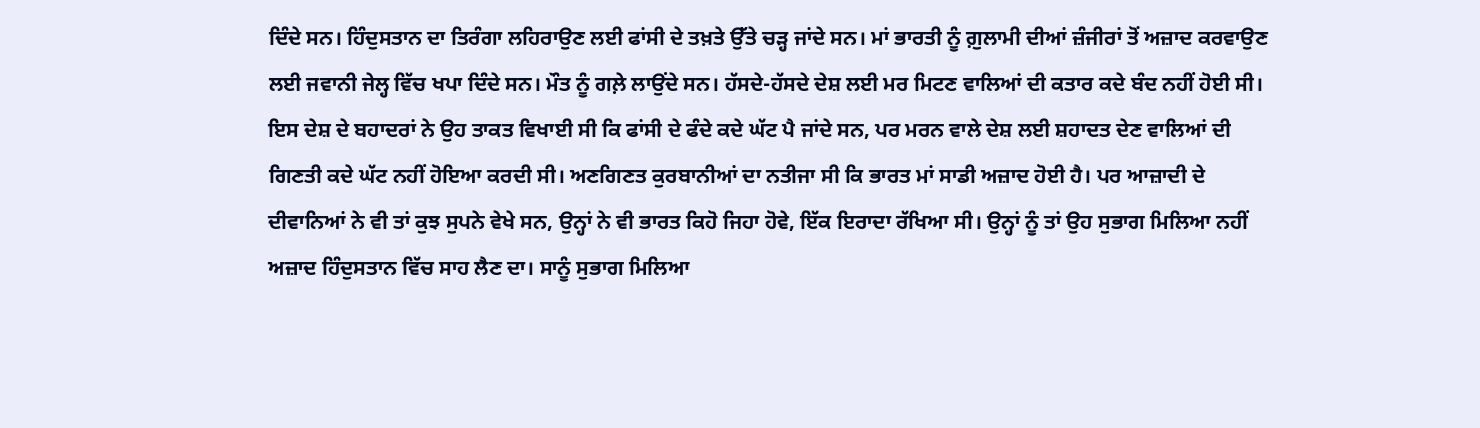ਦਿੰਦੇ ਸਨ। ਹਿੰਦੁਸਤਾਨ ਦਾ ਤਿਰੰਗਾ ਲਹਿਰਾਉਣ ਲਈ ਫਾਂਸੀ ਦੇ ਤਖ਼ਤੇ ਉੱਤੇ ਚੜ੍ਹ ਜਾਂਦੇ ਸਨ। ਮਾਂ ਭਾਰਤੀ ਨੂੰ ਗ਼ੁਲਾਮੀ ਦੀਆਂ ਜ਼ੰਜੀਰਾਂ ਤੋਂ ਅਜ਼ਾਦ ਕਰਵਾਉਣ ਲਈ ਜਵਾਨੀ ਜੇਲ੍ਹ ਵਿੱਚ ਖਪਾ ਦਿੰਦੇ ਸਨ। ਮੌਤ ਨੂੰ ਗਲ਼ੇ ਲਾਉਂਦੇ ਸਨ। ਹੱਸਦੇ-ਹੱਸਦੇ ਦੇਸ਼ ਲਈ ਮਰ ਮਿਟਣ ਵਾਲਿਆਂ ਦੀ ਕਤਾਰ ਕਦੇ ਬੰਦ ਨਹੀਂ ਹੋਈ ਸੀ। ਇਸ ਦੇਸ਼ ਦੇ ਬਹਾਦਰਾਂ ਨੇ ਉਹ ਤਾਕਤ ਵਿਖਾਈ ਸੀ ਕਿ ਫਾਂਸੀ ਦੇ ਫੰਦੇ ਕਦੇ ਘੱਟ ਪੈ ਜਾਂਦੇ ਸਨ, ਪਰ ਮਰਨ ਵਾਲੇ ਦੇਸ਼ ਲਈ ਸ਼ਹਾਦਤ ਦੇਣ ਵਾਲਿਆਂ ਦੀ ਗਿਣਤੀ ਕਦੇ ਘੱਟ ਨਹੀਂ ਹੋਇਆ ਕਰਦੀ ਸੀ। ਅਣਗਿਣਤ ਕੁਰਬਾਨੀਆਂ ਦਾ ਨਤੀਜਾ ਸੀ ਕਿ ਭਾਰਤ ਮਾਂ ਸਾਡੀ ਅਜ਼ਾਦ ਹੋਈ ਹੈ। ਪਰ ਆਜ਼ਾਦੀ ਦੇ ਦੀਵਾਨਿਆਂ ਨੇ ਵੀ ਤਾਂ ਕੁਝ ਸੁਪਨੇ ਵੇਖੇ ਸਨ, ਉਨ੍ਹਾਂ ਨੇ ਵੀ ਭਾਰਤ ਕਿਹੋ ਜਿਹਾ ਹੋਵੇ, ਇੱਕ ਇਰਾਦਾ ਰੱਖਿਆ ਸੀ। ਉਨ੍ਹਾਂ ਨੂੰ ਤਾਂ ਉਹ ਸੁਭਾਗ ਮਿਲਿਆ ਨਹੀਂ ਅਜ਼ਾਦ ਹਿੰਦੁਸਤਾਨ ਵਿੱਚ ਸਾਹ ਲੈਣ ਦਾ। ਸਾਨੂੰ ਸੁਭਾਗ ਮਿਲਿਆ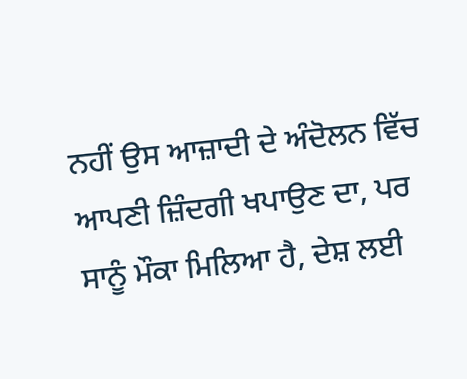ਨਹੀਂ ਉਸ ਆਜ਼ਾਦੀ ਦੇ ਅੰਦੋਲਨ ਵਿੱਚ ਆਪਣੀ ਜ਼ਿੰਦਗੀ ਖਪਾਉਣ ਦਾ, ਪਰ ਸਾਨੂੰ ਮੌਕਾ ਮਿਲਿਆ ਹੈ, ਦੇਸ਼ ਲਈ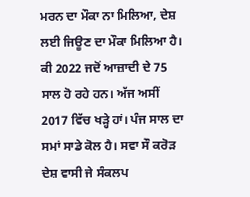ਮਰਨ ਦਾ ਮੌਕਾ ਨਾ ਮਿਲਿਆ, ਦੇਸ਼ ਲਈ ਜਿਊਣ ਦਾ ਮੌਕਾ ਮਿਲਿਆ ਹੈ।
ਕੀ 2022 ਜਦੋਂ ਆਜ਼ਾਦੀ ਦੇ 75 ਸਾਲ ਹੋ ਰਹੇ ਹਨ। ਅੱਜ ਅਸੀਂ 2017 ਵਿੱਚ ਖੜ੍ਹੇ ਹਾਂ। ਪੰਜ ਸਾਲ ਦਾ ਸਮਾਂ ਸਾਡੇ ਕੋਲ ਹੈ। ਸਵਾ ਸੌ ਕਰੋੜ ਦੇਸ਼ ਵਾਸੀ ਜੇ ਸੰਕਲਪ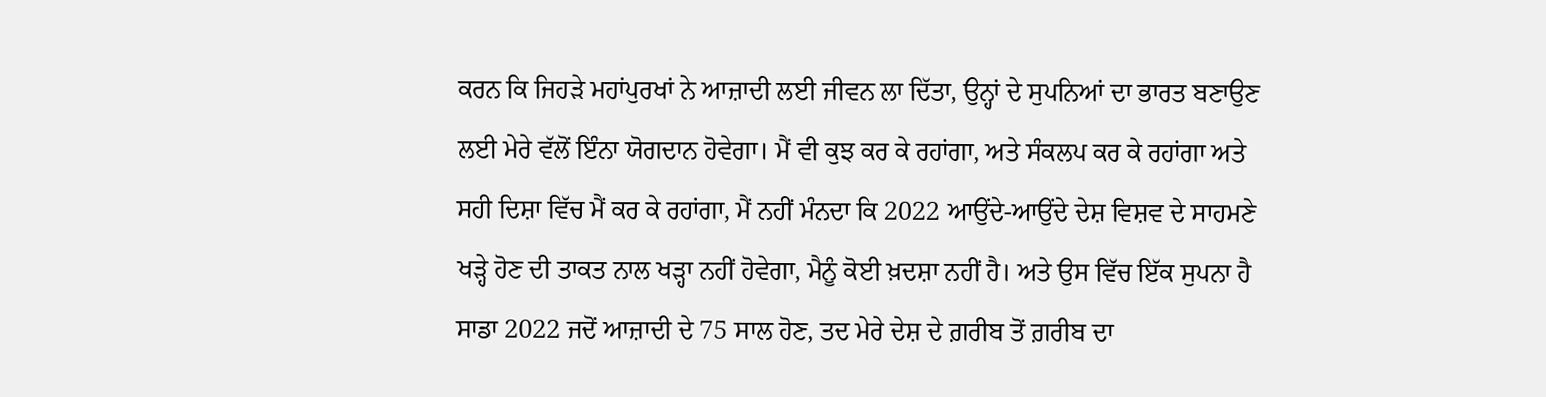ਕਰਨ ਕਿ ਜਿਹੜੇ ਮਹਾਂਪੁਰਖਾਂ ਨੇ ਆਜ਼ਾਦੀ ਲਈ ਜੀਵਨ ਲਾ ਦਿੱਤਾ, ਉਨ੍ਹਾਂ ਦੇ ਸੁਪਨਿਆਂ ਦਾ ਭਾਰਤ ਬਣਾਉਣ ਲਈ ਮੇਰੇ ਵੱਲੋਂ ਇੰਨਾ ਯੋਗਦਾਨ ਹੋਵੇਗਾ। ਮੈਂ ਵੀ ਕੁਝ ਕਰ ਕੇ ਰਹਾਂਗਾ, ਅਤੇ ਸੰਕਲਪ ਕਰ ਕੇ ਰਹਾਂਗਾ ਅਤੇ ਸਹੀ ਦਿਸ਼ਾ ਵਿੱਚ ਮੈਂ ਕਰ ਕੇ ਰਹਾਂਗਾ, ਮੈਂ ਨਹੀਂ ਮੰਨਦਾ ਕਿ 2022 ਆਉਂਦੇ-ਆਉਂਦੇ ਦੇਸ਼ ਵਿਸ਼ਵ ਦੇ ਸਾਹਮਣੇ ਖੜ੍ਹੇ ਹੋਣ ਦੀ ਤਾਕਤ ਨਾਲ ਖੜ੍ਹਾ ਨਹੀਂ ਹੋਵੇਗਾ, ਮੈਨੂੰ ਕੋਈ ਖ਼ਦਸ਼ਾ ਨਹੀਂ ਹੈ। ਅਤੇ ਉਸ ਵਿੱਚ ਇੱਕ ਸੁਪਨਾ ਹੈ ਸਾਡਾ 2022 ਜਦੋਂ ਆਜ਼ਾਦੀ ਦੇ 75 ਸਾਲ ਹੋਣ, ਤਦ ਮੇਰੇ ਦੇਸ਼ ਦੇ ਗ਼ਰੀਬ ਤੋਂ ਗ਼ਰੀਬ ਦਾ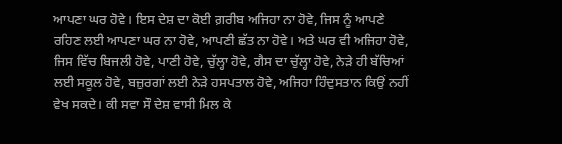ਆਪਣਾ ਘਰ ਹੋਵੇ। ਇਸ ਦੇਸ਼ ਦਾ ਕੋਈ ਗ਼ਰੀਬ ਅਜਿਹਾ ਨਾ ਹੋਵੇ, ਜਿਸ ਨੂੰ ਆਪਣੇ ਰਹਿਣ ਲਈ ਆਪਣਾ ਘਰ ਨਾ ਹੋਵੇ, ਆਪਣੀ ਛੱਤ ਨਾ ਹੋਵੇ। ਅਤੇ ਘਰ ਵੀ ਅਜਿਹਾ ਹੋਵੇ, ਜਿਸ ਵਿੱਚ ਬਿਜਲੀ ਹੋਵੇ, ਪਾਣੀ ਹੋਵੇ, ਚੁੱਲ੍ਹਾ ਹੋਵੇ, ਗੈਸ ਦਾ ਚੁੱਲ੍ਹਾ ਹੋਵੇ, ਨੇੜੇ ਹੀ ਬੱਚਿਆਂ ਲਈ ਸਕੂਲ ਹੋਵੇ, ਬਜ਼ੁਰਗਾਂ ਲਈ ਨੇੜੇ ਹਸਪਤਾਲ ਹੋਵੇ, ਅਜਿਹਾ ਹਿੰਦੁਸਤਾਨ ਕਿਉਂ ਨਹੀਂ ਵੇਖ ਸਕਦੇ। ਕੀ ਸਵਾ ਸੌ ਦੇਸ਼ ਵਾਸੀ ਮਿਲ ਕੇ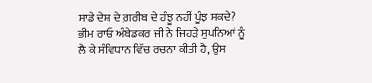ਸਾਡੇ ਦੇਸ਼ ਦੇ ਗ਼ਰੀਬ ਦੇ ਹੰਝੂ ਨਹੀਂ ਪੂੰਝ ਸਕਦੇ? ਭੀਮ ਰਾਓ ਅੰਬੇਡਕਰ ਜੀ ਨੇ ਜਿਹੜੇ ਸੁਪਨਿਆਂ ਨੂੰ ਲੈ ਕੇ ਸੰਵਿਧਾਨ ਵਿੱਚ ਰਚਨਾ ਕੀਤੀ ਹੈ, ਉਸ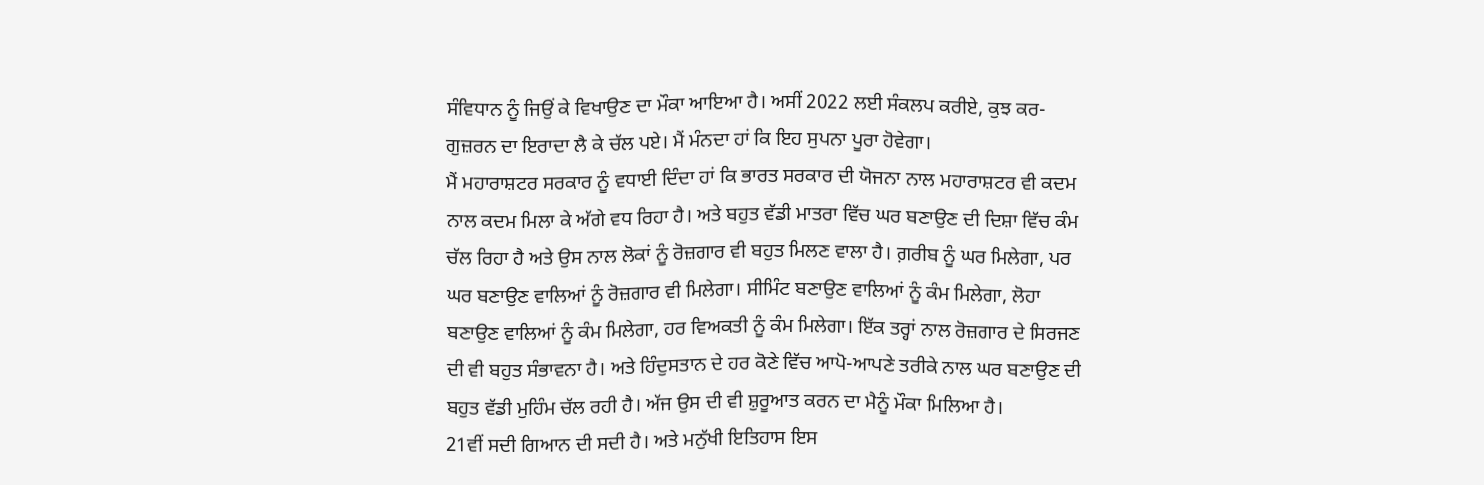ਸੰਵਿਧਾਨ ਨੂੰ ਜਿਉਂ ਕੇ ਵਿਖਾਉਣ ਦਾ ਮੌਕਾ ਆਇਆ ਹੈ। ਅਸੀਂ 2022 ਲਈ ਸੰਕਲਪ ਕਰੀਏ, ਕੁਝ ਕਰ-ਗੁਜ਼ਰਨ ਦਾ ਇਰਾਦਾ ਲੈ ਕੇ ਚੱਲ ਪਏ। ਮੈਂ ਮੰਨਦਾ ਹਾਂ ਕਿ ਇਹ ਸੁਪਨਾ ਪੂਰਾ ਹੋਵੇਗਾ।
ਮੈਂ ਮਹਾਰਾਸ਼ਟਰ ਸਰਕਾਰ ਨੂੰ ਵਧਾਈ ਦਿੰਦਾ ਹਾਂ ਕਿ ਭਾਰਤ ਸਰਕਾਰ ਦੀ ਯੋਜਨਾ ਨਾਲ ਮਹਾਰਾਸ਼ਟਰ ਵੀ ਕਦਮ ਨਾਲ ਕਦਮ ਮਿਲਾ ਕੇ ਅੱਗੇ ਵਧ ਰਿਹਾ ਹੈ। ਅਤੇ ਬਹੁਤ ਵੱਡੀ ਮਾਤਰਾ ਵਿੱਚ ਘਰ ਬਣਾਉਣ ਦੀ ਦਿਸ਼ਾ ਵਿੱਚ ਕੰਮ ਚੱਲ ਰਿਹਾ ਹੈ ਅਤੇ ਉਸ ਨਾਲ ਲੋਕਾਂ ਨੂੰ ਰੋਜ਼ਗਾਰ ਵੀ ਬਹੁਤ ਮਿਲਣ ਵਾਲਾ ਹੈ। ਗ਼ਰੀਬ ਨੂੰ ਘਰ ਮਿਲੇਗਾ, ਪਰ ਘਰ ਬਣਾਉਣ ਵਾਲਿਆਂ ਨੂੰ ਰੋਜ਼ਗਾਰ ਵੀ ਮਿਲੇਗਾ। ਸੀਮਿੰਟ ਬਣਾਉਣ ਵਾਲਿਆਂ ਨੂੰ ਕੰਮ ਮਿਲੇਗਾ, ਲੋਹਾ ਬਣਾਉਣ ਵਾਲਿਆਂ ਨੂੰ ਕੰਮ ਮਿਲੇਗਾ, ਹਰ ਵਿਅਕਤੀ ਨੂੰ ਕੰਮ ਮਿਲੇਗਾ। ਇੱਕ ਤਰ੍ਹਾਂ ਨਾਲ ਰੋਜ਼ਗਾਰ ਦੇ ਸਿਰਜਣ ਦੀ ਵੀ ਬਹੁਤ ਸੰਭਾਵਨਾ ਹੈ। ਅਤੇ ਹਿੰਦੁਸਤਾਨ ਦੇ ਹਰ ਕੋਣੇ ਵਿੱਚ ਆਪੋ-ਆਪਣੇ ਤਰੀਕੇ ਨਾਲ ਘਰ ਬਣਾਉਣ ਦੀ ਬਹੁਤ ਵੱਡੀ ਮੁਹਿੰਮ ਚੱਲ ਰਹੀ ਹੈ। ਅੱਜ ਉਸ ਦੀ ਵੀ ਸ਼ੁਰੂਆਤ ਕਰਨ ਦਾ ਮੈਨੂੰ ਮੌਕਾ ਮਿਲਿਆ ਹੈ।
21ਵੀਂ ਸਦੀ ਗਿਆਨ ਦੀ ਸਦੀ ਹੈ। ਅਤੇ ਮਨੁੱਖੀ ਇਤਿਹਾਸ ਇਸ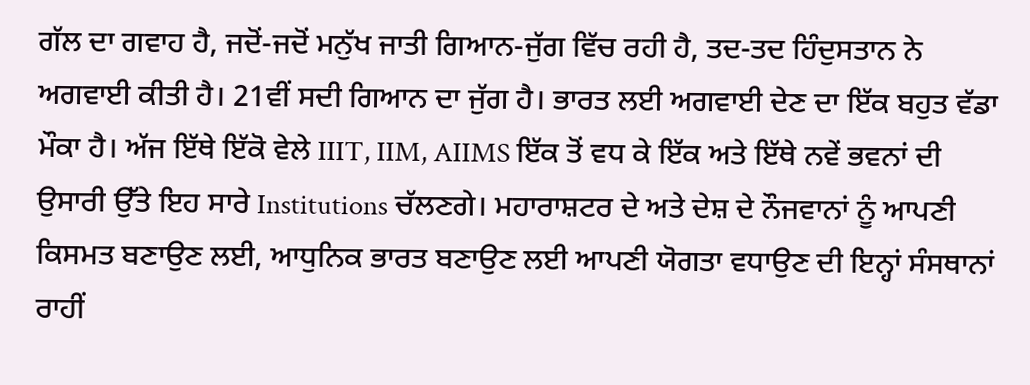ਗੱਲ ਦਾ ਗਵਾਹ ਹੈ, ਜਦੋਂ-ਜਦੋਂ ਮਨੁੱਖ ਜਾਤੀ ਗਿਆਨ-ਜੁੱਗ ਵਿੱਚ ਰਹੀ ਹੈ, ਤਦ-ਤਦ ਹਿੰਦੁਸਤਾਨ ਨੇ ਅਗਵਾਈ ਕੀਤੀ ਹੈ। 21ਵੀਂ ਸਦੀ ਗਿਆਨ ਦਾ ਜੁੱਗ ਹੈ। ਭਾਰਤ ਲਈ ਅਗਵਾਈ ਦੇਣ ਦਾ ਇੱਕ ਬਹੁਤ ਵੱਡਾ ਮੌਕਾ ਹੈ। ਅੱਜ ਇੱਥੇ ਇੱਕੋ ਵੇਲੇ IIIT, IIM, AIIMS ਇੱਕ ਤੋਂ ਵਧ ਕੇ ਇੱਕ ਅਤੇ ਇੱਥੇ ਨਵੇਂ ਭਵਨਾਂ ਦੀ ਉਸਾਰੀ ਉੱਤੇ ਇਹ ਸਾਰੇ Institutions ਚੱਲਣਗੇ। ਮਹਾਰਾਸ਼ਟਰ ਦੇ ਅਤੇ ਦੇਸ਼ ਦੇ ਨੌਜਵਾਨਾਂ ਨੂੰ ਆਪਣੀ ਕਿਸਮਤ ਬਣਾਉਣ ਲਈ, ਆਧੁਨਿਕ ਭਾਰਤ ਬਣਾਉਣ ਲਈ ਆਪਣੀ ਯੋਗਤਾ ਵਧਾਉਣ ਦੀ ਇਨ੍ਹਾਂ ਸੰਸਥਾਨਾਂ ਰਾਹੀਂ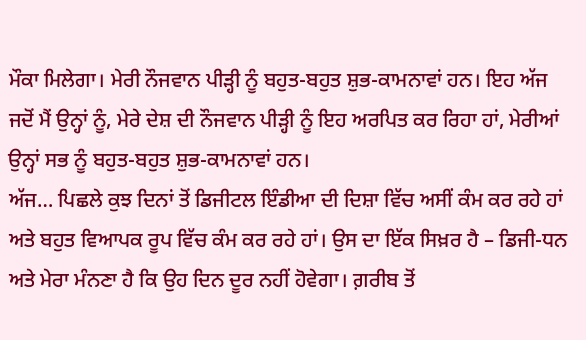ਮੌਕਾ ਮਿਲੇਗਾ। ਮੇਰੀ ਨੌਜਵਾਨ ਪੀੜ੍ਹੀ ਨੂੰ ਬਹੁਤ-ਬਹੁਤ ਸ਼ੁਭ-ਕਾਮਨਾਵਾਂ ਹਨ। ਇਹ ਅੱਜ ਜਦੋਂ ਮੈਂ ਉਨ੍ਹਾਂ ਨੂੰ, ਮੇਰੇ ਦੇਸ਼ ਦੀ ਨੌਜਵਾਨ ਪੀੜ੍ਹੀ ਨੂੰ ਇਹ ਅਰਪਿਤ ਕਰ ਰਿਹਾ ਹਾਂ, ਮੇਰੀਆਂ ਉਨ੍ਹਾਂ ਸਭ ਨੂੰ ਬਹੁਤ-ਬਹੁਤ ਸ਼ੁਭ-ਕਾਮਨਾਵਾਂ ਹਨ।
ਅੱਜ… ਪਿਛਲੇ ਕੁਝ ਦਿਨਾਂ ਤੋਂ ਡਿਜੀਟਲ ਇੰਡੀਆ ਦੀ ਦਿਸ਼ਾ ਵਿੱਚ ਅਸੀਂ ਕੰਮ ਕਰ ਰਹੇ ਹਾਂ ਅਤੇ ਬਹੁਤ ਵਿਆਪਕ ਰੂਪ ਵਿੱਚ ਕੰਮ ਕਰ ਰਹੇ ਹਾਂ। ਉਸ ਦਾ ਇੱਕ ਸਿਖ਼ਰ ਹੈ – ਡਿਜੀ-ਧਨ ਅਤੇ ਮੇਰਾ ਮੰਨਣਾ ਹੈ ਕਿ ਉਹ ਦਿਨ ਦੂਰ ਨਹੀਂ ਹੋਵੇਗਾ। ਗ਼ਰੀਬ ਤੋਂ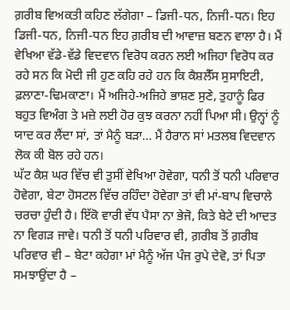ਗ਼ਰੀਬ ਵਿਅਕਤੀ ਕਹਿਣ ਲੱਗੇਗਾ – ਡਿਜੀ-ਧਨ, ਨਿਜੀ-ਧਨ। ਇਹ ਡਿਜੀ-ਧਨ, ਨਿਜੀ-ਧਨ ਇਹ ਗ਼ਰੀਬ ਦੀ ਆਵਾਜ਼ ਬਣਨ ਵਾਲਾ ਹੈ। ਮੈਂ ਵੇਖਿਆ ਵੱਡੇ-ਵੱਡੇ ਵਿਦਵਾਨ ਵਿਰੋਧ ਕਰਨ ਲਈ ਅਜਿਹਾ ਵਿਰੋਧ ਕਰ ਰਹੇ ਸਨ ਕਿ ਮੋਦੀ ਜੀ ਹੁਣ ਕਹਿ ਰਹੇ ਹਨ ਕਿ ਕੈਸ਼ਲੈੱਸ ਸੁਸਾਇਟੀ, ਫ਼ਲਾਣਾ-ਢਿਮਕਾਣਾ। ਮੈਂ ਅਜਿਹੇ-ਅਜਿਹੇ ਭਾਸ਼ਣ ਸੁਣੇ, ਤੁਹਾਨੂੰ ਫਿਰ ਬਹੁਤ ਵਿਅੰਗ ਤੇ ਮਜ਼ੇ ਲਈ ਹੋਰ ਕੁਝ ਕਰਨਾ ਨਹੀਂ ਪਿਆ ਸੀ। ਉਨ੍ਹਾਂ ਨੂੰ ਯਾਦ ਕਰ ਲੈਂਦਾ ਸਾਂ, ਤਾਂ ਮੈਨੂੰ ਬੜਾ… ਮੈਂ ਹੈਰਾਨ ਸਾਂ ਮਤਲਬ ਵਿਦਵਾਨ ਲੋਕ ਕੀ ਬੋਲ ਰਹੇ ਹਨ।
ਘੱਟ ਕੈਸ਼ ਘਰ ਵਿੱਚ ਵੀ ਤੁਸੀਂ ਵੇਖਿਆ ਹੋਵੇਗਾ, ਧਨੀ ਤੋਂ ਧਨੀ ਪਰਿਵਾਰ ਹੋਵੇਗਾ, ਬੇਟਾ ਹੋਸਟਲ ਵਿੱਚ ਰਹਿੰਦਾ ਹੋਵੇਗਾ ਤਾਂ ਵੀ ਮਾਂ-ਬਾਪ ਵਿਚਾਲੇ ਚਰਚਾ ਹੁੰਦੀ ਹੈ। ਇੱਕੋ ਵਾਰੀ ਵੱਧ ਪੈਸਾ ਨਾ ਭੇਜੋ, ਕਿਤੇ ਬੇਟੇ ਦੀ ਆਦਤ ਨਾ ਵਿਗੜ ਜਾਵੇ। ਧਨੀ ਤੋਂ ਧਨੀ ਪਰਿਵਾਰ ਵੀ, ਗ਼ਰੀਬ ਤੋਂ ਗ਼ਰੀਬ ਪਰਿਵਾਰ ਵੀ – ਬੇਟਾ ਕਹੇਗਾ ਮਾਂ ਮੈਨੂੰ ਅੱਜ ਪੰਜ ਰੁਪੇ ਦੇਵੋ, ਤਾਂ ਪਿਤਾ ਸਮਝਾਉਂਦਾ ਹੈ –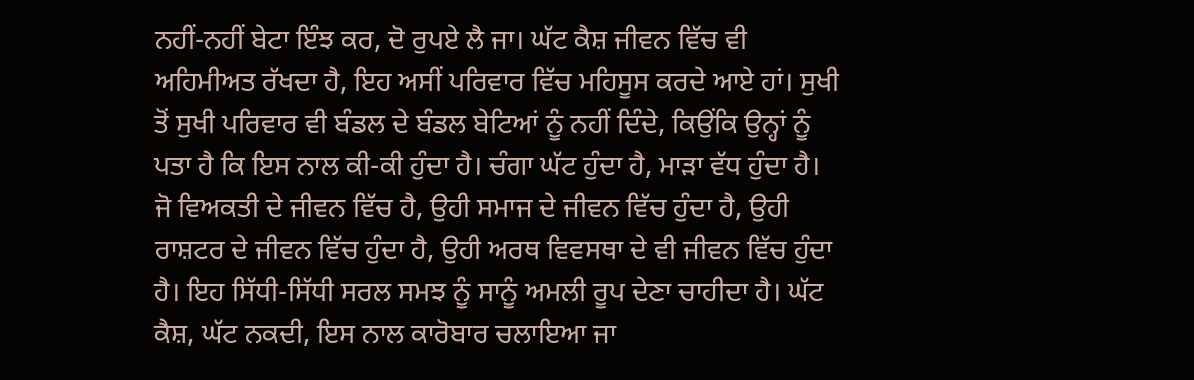ਨਹੀਂ-ਨਹੀਂ ਬੇਟਾ ਇੰਝ ਕਰ, ਦੋ ਰੁਪਏ ਲੈ ਜਾ। ਘੱਟ ਕੈਸ਼ ਜੀਵਨ ਵਿੱਚ ਵੀ ਅਹਿਮੀਅਤ ਰੱਖਦਾ ਹੈ, ਇਹ ਅਸੀਂ ਪਰਿਵਾਰ ਵਿੱਚ ਮਹਿਸੂਸ ਕਰਦੇ ਆਏ ਹਾਂ। ਸੁਖੀ ਤੋਂ ਸੁਖੀ ਪਰਿਵਾਰ ਵੀ ਬੰਡਲ ਦੇ ਬੰਡਲ ਬੇਟਿਆਂ ਨੂੰ ਨਹੀਂ ਦਿੰਦੇ, ਕਿਉਂਕਿ ਉਨ੍ਹਾਂ ਨੂੰ ਪਤਾ ਹੈ ਕਿ ਇਸ ਨਾਲ ਕੀ-ਕੀ ਹੁੰਦਾ ਹੈ। ਚੰਗਾ ਘੱਟ ਹੁੰਦਾ ਹੈ, ਮਾੜਾ ਵੱਧ ਹੁੰਦਾ ਹੈ। ਜੋ ਵਿਅਕਤੀ ਦੇ ਜੀਵਨ ਵਿੱਚ ਹੈ, ਉਹੀ ਸਮਾਜ ਦੇ ਜੀਵਨ ਵਿੱਚ ਹੁੰਦਾ ਹੈ, ਉਹੀ ਰਾਸ਼ਟਰ ਦੇ ਜੀਵਨ ਵਿੱਚ ਹੁੰਦਾ ਹੈ, ਉਹੀ ਅਰਥ ਵਿਵਸਥਾ ਦੇ ਵੀ ਜੀਵਨ ਵਿੱਚ ਹੁੰਦਾ ਹੈ। ਇਹ ਸਿੱਧੀ-ਸਿੱਧੀ ਸਰਲ ਸਮਝ ਨੂੰ ਸਾਨੂੰ ਅਮਲੀ ਰੂਪ ਦੇਣਾ ਚਾਹੀਦਾ ਹੈ। ਘੱਟ ਕੈਸ਼, ਘੱਟ ਨਕਦੀ, ਇਸ ਨਾਲ ਕਾਰੋਬਾਰ ਚਲਾਇਆ ਜਾ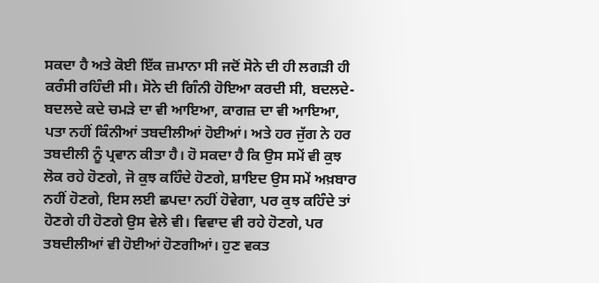ਸਕਦਾ ਹੈ ਅਤੇ ਕੋਈ ਇੱਕ ਜ਼ਮਾਨਾ ਸੀ ਜਦੋਂ ਸੋਨੇ ਦੀ ਹੀ ਲਗੜੀ ਹੀ ਕਰੰਸੀ ਰਹਿੰਦੀ ਸੀ। ਸੋਨੇ ਦੀ ਗਿੰਨੀ ਹੋਇਆ ਕਰਦੀ ਸੀ, ਬਦਲਦੇ-ਬਦਲਦੇ ਕਦੇ ਚਮੜੇ ਦਾ ਵੀ ਆਇਆ, ਕਾਗਜ਼ ਦਾ ਵੀ ਆਇਆ, ਪਤਾ ਨਹੀਂ ਕਿੰਨੀਆਂ ਤਬਦੀਲੀਆਂ ਹੋਈਆਂ। ਅਤੇ ਹਰ ਜੁੱਗ ਨੇ ਹਰ ਤਬਦੀਲੀ ਨੂੰ ਪ੍ਰਵਾਨ ਕੀਤਾ ਹੈ। ਹੋ ਸਕਦਾ ਹੈ ਕਿ ਉਸ ਸਮੇਂ ਵੀ ਕੁਝ ਲੋਕ ਰਹੇ ਹੋਣਗੇ, ਜੋ ਕੁਝ ਕਹਿੰਦੇ ਹੋਣਗੇ, ਸ਼ਾਇਦ ਉਸ ਸਮੇਂ ਅਖ਼ਬਾਰ ਨਹੀਂ ਹੋਣਗੇ, ਇਸ ਲਈ ਛਪਦਾ ਨਹੀਂ ਹੋਵੇਗਾ, ਪਰ ਕੁਝ ਕਹਿੰਦੇ ਤਾਂ ਹੋਣਗੇ ਹੀ ਹੋਣਗੇ ਉਸ ਵੇਲੇ ਵੀ। ਵਿਵਾਦ ਵੀ ਰਹੇ ਹੋਣਗੇ, ਪਰ ਤਬਦੀਲੀਆਂ ਵੀ ਹੋਈਆਂ ਹੋਣਗੀਆਂ। ਹੁਣ ਵਕਤ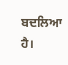ਬਦਲਿਆ ਹੈ।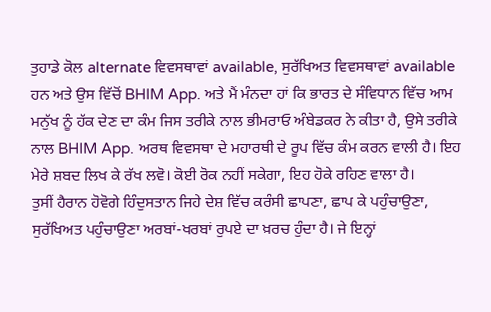ਤੁਹਾਡੇ ਕੋਲ alternate ਵਿਵਸਥਾਵਾਂ available, ਸੁਰੱਖਿਅਤ ਵਿਵਸਥਾਵਾਂ available ਹਨ ਅਤੇ ਉਸ ਵਿੱਚੋਂ BHIM App. ਅਤੇ ਮੈਂ ਮੰਨਦਾ ਹਾਂ ਕਿ ਭਾਰਤ ਦੇ ਸੰਵਿਧਾਨ ਵਿੱਚ ਆਮ ਮਨੁੱਖ ਨੂੰ ਹੱਕ ਦੇਣ ਦਾ ਕੰਮ ਜਿਸ ਤਰੀਕੇ ਨਾਲ ਭੀਮਰਾਓ ਅੰਬੇਡਕਰ ਨੇ ਕੀਤਾ ਹੈ, ਉਸੇ ਤਰੀਕੇ ਨਾਲ BHIM App. ਅਰਥ ਵਿਵਸਥਾ ਦੇ ਮਹਾਰਥੀ ਦੇ ਰੂਪ ਵਿੱਚ ਕੰਮ ਕਰਨ ਵਾਲੀ ਹੈ। ਇਹ ਮੇਰੇ ਸ਼ਬਦ ਲਿਖ ਕੇ ਰੱਖ ਲਵੋ। ਕੋਈ ਰੋਕ ਨਹੀਂ ਸਕੇਗਾ, ਇਹ ਹੋਕੇ ਰਹਿਣ ਵਾਲਾ ਹੈ।
ਤੁਸੀਂ ਹੈਰਾਨ ਹੋਵੋਗੇ ਹਿੰਦੁਸਤਾਨ ਜਿਹੇ ਦੇਸ਼ ਵਿੱਚ ਕਰੰਸੀ ਛਾਪਣਾ, ਛਾਪ ਕੇ ਪਹੁੰਚਾਉਣਾ, ਸੁਰੱਖਿਅਤ ਪਹੁੰਚਾਉਣਾ ਅਰਬਾਂ-ਖਰਬਾਂ ਰੁਪਏ ਦਾ ਖ਼ਰਚ ਹੁੰਦਾ ਹੈ। ਜੇ ਇਨ੍ਹਾਂ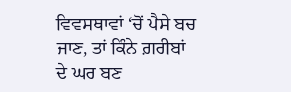ਵਿਵਸਥਾਵਾਂ ‘ਚੋਂ ਪੈਸੇ ਬਚ ਜਾਣ, ਤਾਂ ਕਿੰਨੇ ਗ਼ਰੀਬਾਂ ਦੇ ਘਰ ਬਣ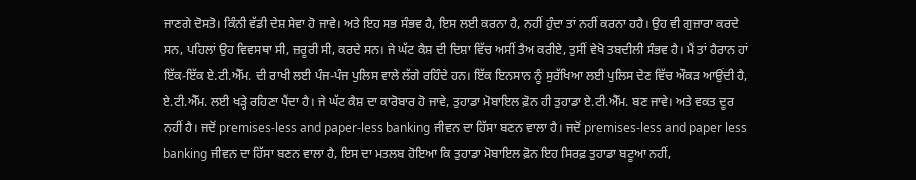ਜਾਣਗੇ ਦੋਸਤੋ। ਕਿੰਨੀ ਵੱਡੀ ਦੇਸ਼ ਸੇਵਾ ਹੋ ਜਾਵੇ। ਅਤੇ ਇਹ ਸਭ ਸੰਭਵ ਹੈ, ਇਸ ਲਈ ਕਰਨਾ ਹੈ, ਨਹੀਂ ਹੁੰਦਾ ਤਾਂ ਨਹੀਂ ਕਰਨਾ ਹਹੈ। ਉਹ ਵੀ ਗੁਜ਼ਾਰਾ ਕਰਦੇ ਸਨ, ਪਹਿਲਾਂ ਉਹ ਵਿਵਸਥਾ ਸੀ, ਜ਼ਰੂਰੀ ਸੀ, ਕਰਦੇ ਸਨ। ਜੇ ਘੱਟ ਕੈਸ਼ ਦੀ ਦਿਸ਼ਾ ਵਿੱਚ ਅਸੀਂ ਤੈਅ ਕਰੀਏ, ਤੁਸੀਂ ਵੇਖੋ ਤਬਦੀਲੀ ਸੰਭਵ ਹੈ। ਮੈਂ ਤਾਂ ਹੈਰਾਨ ਹਾਂ ਇੱਕ-ਇੱਕ ਏ.ਟੀ.ਐੱਮ. ਦੀ ਰਾਖੀ ਲਈ ਪੰਜ-ਪੰਜ ਪੁਲਿਸ ਵਾਲੇ ਲੱਗੇ ਰਹਿੰਦੇ ਹਨ। ਇੱਕ ਇਨਸਾਨ ਨੂੰ ਸੁਰੱਖਿਆ ਲਈ ਪੁਲਿਸ ਦੇਣ ਵਿੱਚ ਔਕੜ ਆਉਂਦੀ ਹੈ, ਏ.ਟੀ.ਐੱਮ. ਲਈ ਖੜ੍ਹੇ ਰਹਿਣਾ ਪੈਂਦਾ ਹੈ। ਜੇ ਘੱਟ ਕੈਸ਼ ਦਾ ਕਾਰੋਬਾਰ ਹੋ ਜਾਵੇ, ਤੁਹਾਡਾ ਮੋਬਾਇਲ ਫ਼ੋਨ ਹੀ ਤੁਹਾਡਾ ਏ.ਟੀ.ਐੱਮ. ਬਣ ਜਾਵੇ। ਅਤੇ ਵਕਤ ਦੂਰ ਨਹੀਂ ਹੈ। ਜਦੋਂ premises-less and paper-less banking ਜੀਵਨ ਦਾ ਹਿੱਸਾ ਬਣਨ ਵਾਲਾ ਹੈ। ਜਦੋਂ premises-less and paper less banking ਜੀਵਨ ਦਾ ਹਿੱਸਾ ਬਣਨ ਵਾਲਾ ਹੈ, ਇਸ ਦਾ ਮਤਲਬ ਹੋਇਆ ਕਿ ਤੁਹਾਡਾ ਮੋਬਾਇਲ ਫ਼ੋਨ ਇਹ ਸਿਰਫ਼ ਤੁਹਾਡਾ ਬਟੂਆ ਨਹੀਂ,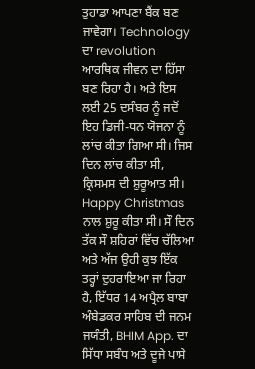ਤੁਹਾਡਾ ਆਪਣਾ ਬੈਂਕ ਬਣ ਜਾਵੇਗਾ। Technology ਦਾ revolution ਆਰਥਿਕ ਜੀਵਨ ਦਾ ਹਿੱਸਾ ਬਣ ਰਿਹਾ ਹੈ। ਅਤੇ ਇਸ ਲਈ 25 ਦਸੰਬਰ ਨੂੰ ਜਦੋਂ ਇਹ ਡਿਜੀ-ਧਨ ਯੋਜਨਾ ਨੂੰ ਲਾਂਚ ਕੀਤਾ ਗਿਆ ਸੀ। ਜਿਸ ਦਿਨ ਲਾਂਚ ਕੀਤਾ ਸੀ, ਕ੍ਰਿਸਮਸ ਦੀ ਸ਼ੁਰੂਆਤ ਸੀ। Happy Christmas ਨਾਲ ਸ਼ੁਰੂ ਕੀਤਾ ਸੀ। ਸੌ ਦਿਨ ਤੱਕ ਸੌ ਸ਼ਹਿਰਾਂ ਵਿੱਚ ਚੱਲਿਆ ਅਤੇ ਅੱਜ ਉਹੀ ਕੁਝ ਇੱਕ ਤਰ੍ਹਾਂ ਦੁਹਰਾਇਆ ਜਾ ਰਿਹਾ ਹੈ, ਇੱਧਰ 14 ਅਪ੍ਰੈਲ ਬਾਬਾ ਅੰਬੇਡਕਰ ਸਾਹਿਬ ਦੀ ਜਨਮ ਜਯੰਤੀ, BHIM App. ਦਾ ਸਿੱਧਾ ਸਬੰਧ ਅਤੇ ਦੂਜੇ ਪਾਸੇ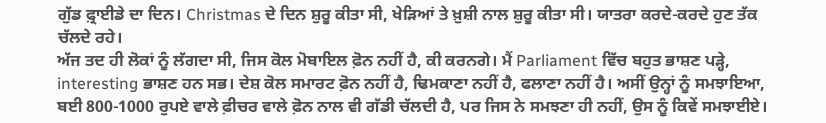ਗੁੱਡ ਫ਼੍ਰਾਈਡੇ ਦਾ ਦਿਨ। Christmas ਦੇ ਦਿਨ ਸ਼ੁਰੂ ਕੀਤਾ ਸੀ, ਖੇੜਿਆਂ ਤੇ ਖ਼ੁਸ਼ੀ ਨਾਲ ਸ਼ੁਰੂ ਕੀਤਾ ਸੀ। ਯਾਤਰਾ ਕਰਦੇ-ਕਰਦੇ ਹੁਣ ਤੱਕ ਚੱਲਦੇ ਰਹੇ।
ਅੱਜ ਤਦ ਹੀ ਲੋਕਾਂ ਨੂੰ ਲੱਗਦਾ ਸੀ, ਜਿਸ ਕੋਲ ਮੋਬਾਇਲ ਫ਼ੋਨ ਨਹੀਂ ਹੈ, ਕੀ ਕਰਨਗੇ। ਮੈਂ Parliament ਵਿੱਚ ਬਹੁਤ ਭਾਸ਼ਣ ਪੜ੍ਹੇ, interesting ਭਾਸ਼ਣ ਹਨ ਸਭ। ਦੇਸ਼ ਕੋਲ ਸਮਾਰਟ ਫ਼ੋਨ ਨਹੀਂ ਹੈ, ਢਿਮਕਾਣਾ ਨਹੀਂ ਹੈ, ਫਲਾਣਾ ਨਹੀਂ ਹੈ। ਅਸੀਂ ਉਨ੍ਹਾਂ ਨੂੰ ਸਮਝਾਇਆ, ਬਈ 800-1000 ਰੁਪਏ ਵਾਲੇ ਫ਼ੀਚਰ ਵਾਲੇ ਫ਼ੋਨ ਨਾਲ ਵੀ ਗੱਡੀ ਚੱਲਦੀ ਹੈ, ਪਰ ਜਿਸ ਨੇ ਸਮਝਣਾ ਹੀ ਨਹੀਂ, ਉਸ ਨੂੰ ਕਿਵੇਂ ਸਮਝਾਈਏ।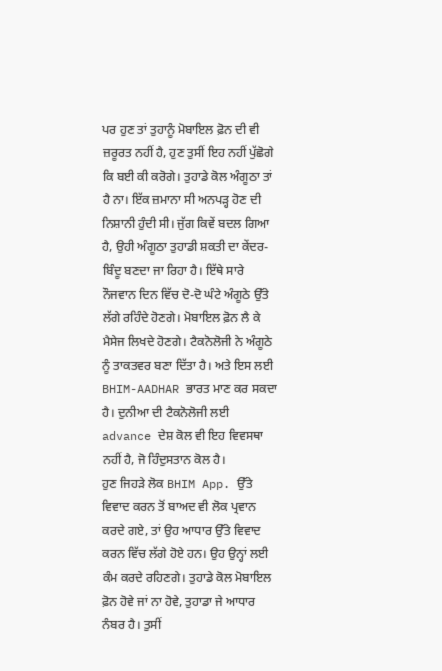ਪਰ ਹੁਣ ਤਾਂ ਤੁਹਾਨੂੰ ਮੋਬਾਇਲ ਫ਼ੋਨ ਦੀ ਵੀ ਜ਼ਰੂਰਤ ਨਹੀਂ ਹੈ, ਹੁਣ ਤੁਸੀਂ ਇਹ ਨਹੀਂ ਪੁੱਛੋਗੇ ਕਿ ਬਈ ਕੀ ਕਰੋਗੇ। ਤੁਹਾਡੇ ਕੋਲ ਅੰਗੂਠਾ ਤਾਂ ਹੈ ਨਾ। ਇੱਕ ਜ਼ਮਾਨਾ ਸੀ ਅਨਪੜ੍ਹ ਹੋਣ ਦੀ ਨਿਸ਼ਾਨੀ ਹੁੰਦੀ ਸੀ। ਜੁੱਗ ਕਿਵੇਂ ਬਦਲ ਗਿਆ ਹੈ, ਉਹੀ ਅੰਗੂਠਾ ਤੁਹਾਡੀ ਸ਼ਕਤੀ ਦਾ ਕੇਂਦਰ-ਬਿੰਦੂ ਬਣਦਾ ਜਾ ਰਿਹਾ ਹੈ। ਇੱਥੇ ਸਾਰੇ ਨੌਜਵਾਨ ਦਿਨ ਵਿੱਚ ਦੋ-ਦੋ ਘੰਟੇ ਅੰਗੂਠੇ ਉੱਤੇ ਲੱਗੇ ਰਹਿੰਦੇ ਹੋਣਗੇ। ਮੋਬਾਇਲ ਫ਼ੋਨ ਲੈ ਕੇ ਮੈਸੇਜ ਲਿਖਦੇ ਹੋਣਗੇ। ਟੈਕਨੋਲੋਜੀ ਨੇ ਅੰਗੂਠੇ ਨੂੰ ਤਾਕਤਵਰ ਬਣਾ ਦਿੱਤਾ ਹੈ। ਅਤੇ ਇਸ ਲਈ BHIM-AADHAR ਭਾਰਤ ਮਾਣ ਕਰ ਸਕਦਾ ਹੈ। ਦੁਨੀਆ ਦੀ ਟੈਕਨੋਲੋਜੀ ਲਈ advance ਦੇਸ਼ ਕੋਲ ਵੀ ਇਹ ਵਿਵਸਥਾ ਨਹੀਂ ਹੈ, ਜੋ ਹਿੰਦੁਸਤਾਨ ਕੋਲ ਹੈ।
ਹੁਣ ਜਿਹੜੇ ਲੋਕ BHIM App. ਉੱਤੇ ਵਿਵਾਦ ਕਰਨ ਤੋਂ ਬਾਅਦ ਵੀ ਲੋਕ ਪ੍ਰਵਾਨ ਕਰਦੇ ਗਏ, ਤਾਂ ਉਹ ਆਧਾਰ ਉੱਤੇ ਵਿਵਾਦ ਕਰਨ ਵਿੱਚ ਲੱਗੇ ਹੋਏ ਹਨ। ਉਹ ਉਨ੍ਹਾਂ ਲਈ ਕੰਮ ਕਰਦੇ ਰਹਿਣਗੇ। ਤੁਹਾਡੇ ਕੋਲ ਮੋਬਾਇਲ ਫ਼ੋਨ ਹੋਵੇ ਜਾਂ ਨਾ ਹੋਵੇ, ਤੁਹਾਡਾ ਜੇ ਆਧਾਰ ਨੰਬਰ ਹੈ। ਤੁਸੀਂ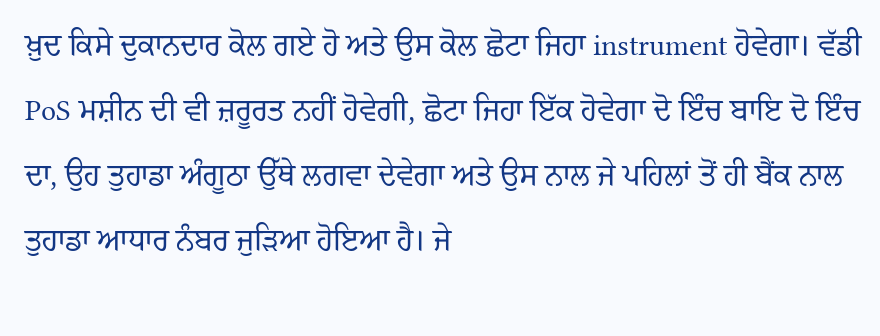ਖ਼ੁਦ ਕਿਸੇ ਦੁਕਾਨਦਾਰ ਕੋਲ ਗਏ ਹੋ ਅਤੇ ਉਸ ਕੋਲ ਛੋਟਾ ਜਿਹਾ instrument ਹੋਵੇਗਾ। ਵੱਡੀ PoS ਮਸ਼ੀਨ ਦੀ ਵੀ ਜ਼ਰੂਰਤ ਨਹੀਂ ਹੋਵੇਗੀ, ਛੋਟਾ ਜਿਹਾ ਇੱਕ ਹੋਵੇਗਾ ਦੋ ਇੰਚ ਬਾਇ ਦੋ ਇੰਚ ਦਾ, ਉਹ ਤੁਹਾਡਾ ਅੰਗੂਠਾ ਉੱਥੇ ਲਗਵਾ ਦੇਵੇਗਾ ਅਤੇ ਉਸ ਨਾਲ ਜੇ ਪਹਿਲਾਂ ਤੋਂ ਹੀ ਬੈਂਕ ਨਾਲ ਤੁਹਾਡਾ ਆਧਾਰ ਨੰਬਰ ਜੁੜਿਆ ਹੋਇਆ ਹੈ। ਜੇ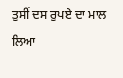ਤੁਸੀਂ ਦਸ ਰੁਪਏ ਦਾ ਮਾਲ ਲਿਆ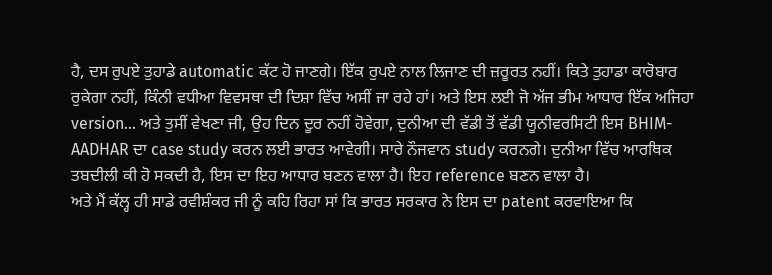ਹੈ, ਦਸ ਰੁਪਏ ਤੁਹਾਡੇ automatic ਕੱਟ ਹੋ ਜਾਣਗੇ। ਇੱਕ ਰੁਪਏ ਨਾਲ ਲਿਜਾਣ ਦੀ ਜ਼ਰੂਰਤ ਨਹੀਂ। ਕਿਤੇ ਤੁਹਾਡਾ ਕਾਰੋਬਾਰ ਰੁਕੇਗਾ ਨਹੀਂ, ਕਿੰਨੀ ਵਧੀਆ ਵਿਵਸਥਾ ਦੀ ਦਿਸ਼ਾ ਵਿੱਚ ਅਸੀਂ ਜਾ ਰਹੇ ਹਾਂ। ਅਤੇ ਇਸ ਲਈ ਜੋ ਅੱਜ ਭੀਮ ਆਧਾਰ ਇੱਕ ਅਜਿਹਾ version… ਅਤੇ ਤੁਸੀਂ ਵੇਖਣਾ ਜੀ, ਉਹ ਦਿਨ ਦੂਰ ਨਹੀਂ ਹੋਵੇਗਾ, ਦੁਨੀਆ ਦੀ ਵੱਡੀ ਤੋਂ ਵੱਡੀ ਯੂਨੀਵਰਸਿਟੀ ਇਸ BHIM-AADHAR ਦਾ case study ਕਰਨ ਲਈ ਭਾਰਤ ਆਵੇਗੀ। ਸਾਰੇ ਨੌਜਵਾਨ study ਕਰਨਗੇ। ਦੁਨੀਆ ਵਿੱਚ ਆਰਥਿਕ ਤਬਦੀਲੀ ਕੀ ਹੋ ਸਕਦੀ ਹੈ, ਇਸ ਦਾ ਇਹ ਆਧਾਰ ਬਣਨ ਵਾਲਾ ਹੈ। ਇਹ reference ਬਣਨ ਵਾਲਾ ਹੈ।
ਅਤੇ ਮੈਂ ਕੱਲ੍ਹ ਹੀ ਸਾਡੇ ਰਵੀਸ਼ੰਕਰ ਜੀ ਨੂੰ ਕਹਿ ਰਿਹਾ ਸਾਂ ਕਿ ਭਾਰਤ ਸਰਕਾਰ ਨੇ ਇਸ ਦਾ patent ਕਰਵਾਇਆ ਕਿ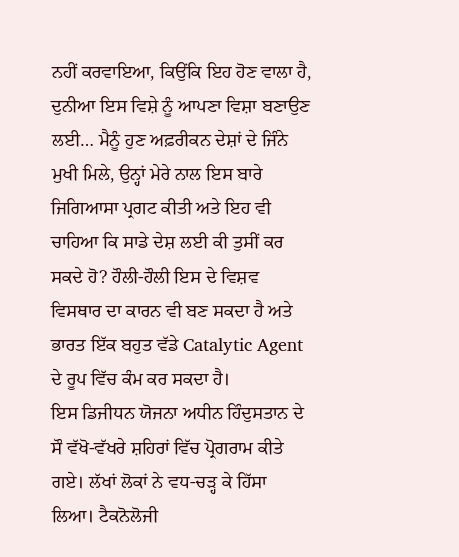ਨਹੀਂ ਕਰਵਾਇਆ, ਕਿਉਂਕਿ ਇਹ ਹੋਣ ਵਾਲਾ ਹੈ, ਦੁਨੀਆ ਇਸ ਵਿਸ਼ੇ ਨੂੰ ਆਪਣਾ ਵਿਸ਼ਾ ਬਣਾਉਣ ਲਈ… ਮੈਨੂੰ ਹੁਣ ਅਫ਼ਰੀਕਨ ਦੇਸ਼ਾਂ ਦੇ ਜਿੰਨੇ ਮੁਖੀ ਮਿਲੇ, ਉਨ੍ਹਾਂ ਮੇਰੇ ਨਾਲ ਇਸ ਬਾਰੇ ਜਿਗਿਆਸਾ ਪ੍ਰਗਟ ਕੀਤੀ ਅਤੇ ਇਹ ਵੀ ਚਾਹਿਆ ਕਿ ਸਾਡੇ ਦੇਸ਼ ਲਈ ਕੀ ਤੁਸੀਂ ਕਰ ਸਕਦੇ ਹੋ? ਹੌਲੀ-ਹੌਲੀ ਇਸ ਦੇ ਵਿਸ਼ਵ ਵਿਸਥਾਰ ਦਾ ਕਾਰਨ ਵੀ ਬਣ ਸਕਦਾ ਹੈ ਅਤੇ ਭਾਰਤ ਇੱਕ ਬਹੁਤ ਵੱਡੇ Catalytic Agent ਦੇ ਰੂਪ ਵਿੱਚ ਕੰਮ ਕਰ ਸਕਦਾ ਹੈ।
ਇਸ ਡਿਜੀਧਨ ਯੋਜਨਾ ਅਧੀਨ ਹਿੰਦੁਸਤਾਨ ਦੇ ਸੌ ਵੱਖੋ-ਵੱਖਰੇ ਸ਼ਹਿਰਾਂ ਵਿੱਚ ਪ੍ਰੋਗਰਾਮ ਕੀਤੇ ਗਏ। ਲੱਖਾਂ ਲੋਕਾਂ ਨੇ ਵਧ-ਚੜ੍ਹ ਕੇ ਹਿੱਸਾ ਲਿਆ। ਟੈਕਨੋਲੋਜੀ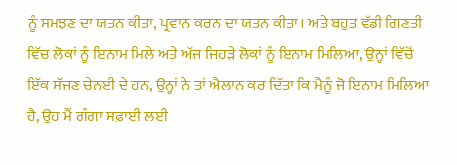ਨੂੰ ਸਮਝਣ ਦਾ ਯਤਨ ਕੀਤਾ, ਪ੍ਰਵਾਨ ਕਰਨ ਦਾ ਯਤਨ ਕੀਤਾ। ਅਤੇ ਬਹੁਤ ਵੱਡੀ ਗਿਣਤੀ ਵਿੱਚ ਲੋਕਾਂ ਨੂੰ ਇਨਾਮ ਮਿਲੇ ਅਤੇ ਅੱਜ ਜਿਹੜੇ ਲੋਕਾਂ ਨੂੰ ਇਨਾਮ ਮਿਲਿਆ, ਉਨ੍ਹਾਂ ਵਿੱਚੋਂ ਇੱਕ ਸੱਜਣ ਚੇਨਈ ਦੇ ਹਨ, ਉਨ੍ਹਾਂ ਨੇ ਤਾਂ ਐਲਾਨ ਕਰ ਦਿੱਤਾ ਕਿ ਮੈਨੂੰ ਜੋ ਇਨਾਮ ਮਿਲਿਆ ਹੈ, ਉਹ ਮੈਂ ਗੰਗਾ ਸਫ਼ਾਈ ਲਈ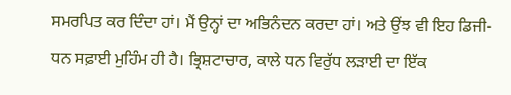ਸਮਰਪਿਤ ਕਰ ਦਿੰਦਾ ਹਾਂ। ਮੈਂ ਉਨ੍ਹਾਂ ਦਾ ਅਭਿਨੰਦਨ ਕਰਦਾ ਹਾਂ। ਅਤੇ ਉਂਝ ਵੀ ਇਹ ਡਿਜੀ-ਧਨ ਸਫ਼ਾਈ ਮੁਹਿੰਮ ਹੀ ਹੈ। ਭ੍ਰਿਸ਼ਟਾਚਾਰ, ਕਾਲੇ ਧਨ ਵਿਰੁੱਧ ਲੜਾਈ ਦਾ ਇੱਕ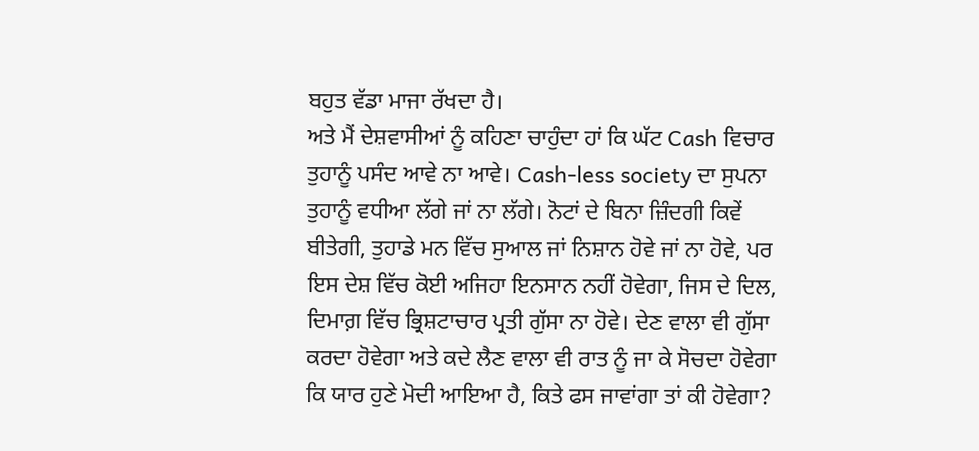ਬਹੁਤ ਵੱਡਾ ਮਾਜਾ ਰੱਖਦਾ ਹੈ।
ਅਤੇ ਮੈਂ ਦੇਸ਼ਵਾਸੀਆਂ ਨੂੰ ਕਹਿਣਾ ਚਾਹੁੰਦਾ ਹਾਂ ਕਿ ਘੱਟ Cash ਵਿਚਾਰ ਤੁਹਾਨੂੰ ਪਸੰਦ ਆਵੇ ਨਾ ਆਵੇ। Cash-less society ਦਾ ਸੁਪਨਾ ਤੁਹਾਨੂੰ ਵਧੀਆ ਲੱਗੇ ਜਾਂ ਨਾ ਲੱਗੇ। ਨੋਟਾਂ ਦੇ ਬਿਨਾ ਜ਼ਿੰਦਗੀ ਕਿਵੇਂ ਬੀਤੇਗੀ, ਤੁਹਾਡੇ ਮਨ ਵਿੱਚ ਸੁਆਲ ਜਾਂ ਨਿਸ਼ਾਨ ਹੋਵੇ ਜਾਂ ਨਾ ਹੋਵੇ, ਪਰ ਇਸ ਦੇਸ਼ ਵਿੱਚ ਕੋਈ ਅਜਿਹਾ ਇਨਸਾਨ ਨਹੀਂ ਹੋਵੇਗਾ, ਜਿਸ ਦੇ ਦਿਲ, ਦਿਮਾਗ਼ ਵਿੱਚ ਭ੍ਰਿਸ਼ਟਾਚਾਰ ਪ੍ਰਤੀ ਗੁੱਸਾ ਨਾ ਹੋਵੇ। ਦੇਣ ਵਾਲਾ ਵੀ ਗੁੱਸਾ ਕਰਦਾ ਹੋਵੇਗਾ ਅਤੇ ਕਦੇ ਲੈਣ ਵਾਲਾ ਵੀ ਰਾਤ ਨੂੰ ਜਾ ਕੇ ਸੋਚਦਾ ਹੋਵੇਗਾ ਕਿ ਯਾਰ ਹੁਣੇ ਮੋਦੀ ਆਇਆ ਹੈ, ਕਿਤੇ ਫਸ ਜਾਵਾਂਗਾ ਤਾਂ ਕੀ ਹੋਵੇਗਾ?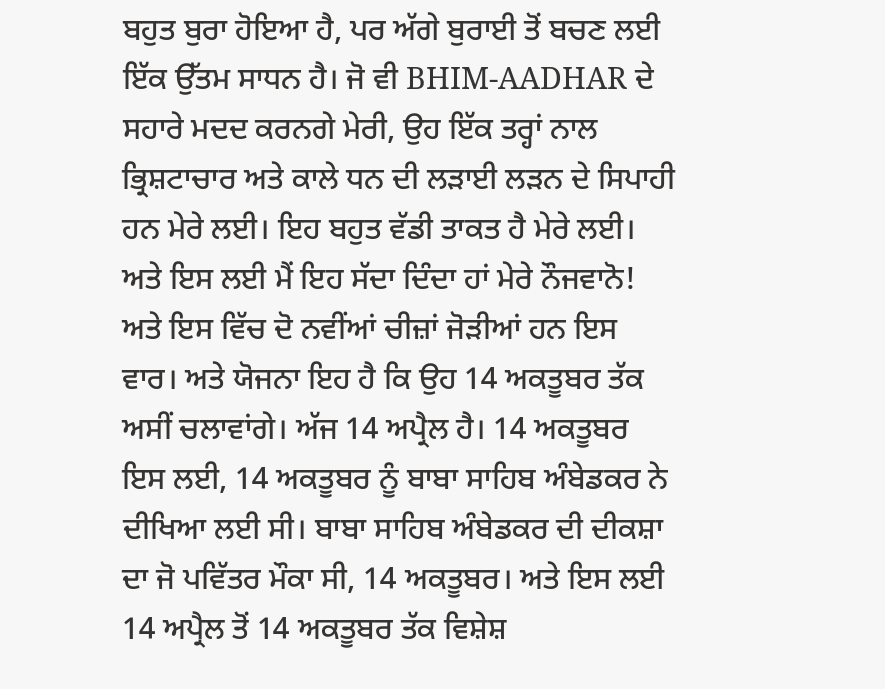ਬਹੁਤ ਬੁਰਾ ਹੋਇਆ ਹੈ, ਪਰ ਅੱਗੇ ਬੁਰਾਈ ਤੋਂ ਬਚਣ ਲਈ ਇੱਕ ਉੱਤਮ ਸਾਧਨ ਹੈ। ਜੋ ਵੀ BHIM-AADHAR ਦੇ ਸਹਾਰੇ ਮਦਦ ਕਰਨਗੇ ਮੇਰੀ, ਉਹ ਇੱਕ ਤਰ੍ਹਾਂ ਨਾਲ ਭ੍ਰਿਸ਼ਟਾਚਾਰ ਅਤੇ ਕਾਲੇ ਧਨ ਦੀ ਲੜਾਈ ਲੜਨ ਦੇ ਸਿਪਾਹੀ ਹਨ ਮੇਰੇ ਲਈ। ਇਹ ਬਹੁਤ ਵੱਡੀ ਤਾਕਤ ਹੈ ਮੇਰੇ ਲਈ। ਅਤੇ ਇਸ ਲਈ ਮੈਂ ਇਹ ਸੱਦਾ ਦਿੰਦਾ ਹਾਂ ਮੇਰੇ ਨੌਜਵਾਨੋ! ਅਤੇ ਇਸ ਵਿੱਚ ਦੋ ਨਵੀਂਆਂ ਚੀਜ਼ਾਂ ਜੋੜੀਆਂ ਹਨ ਇਸ ਵਾਰ। ਅਤੇ ਯੋਜਨਾ ਇਹ ਹੈ ਕਿ ਉਹ 14 ਅਕਤੂਬਰ ਤੱਕ ਅਸੀਂ ਚਲਾਵਾਂਗੇ। ਅੱਜ 14 ਅਪ੍ਰੈਲ ਹੈ। 14 ਅਕਤੂਬਰ ਇਸ ਲਈ, 14 ਅਕਤੂਬਰ ਨੂੰ ਬਾਬਾ ਸਾਹਿਬ ਅੰਬੇਡਕਰ ਨੇ ਦੀਖਿਆ ਲਈ ਸੀ। ਬਾਬਾ ਸਾਹਿਬ ਅੰਬੇਡਕਰ ਦੀ ਦੀਕਸ਼ਾ ਦਾ ਜੋ ਪਵਿੱਤਰ ਮੌਕਾ ਸੀ, 14 ਅਕਤੂਬਰ। ਅਤੇ ਇਸ ਲਈ 14 ਅਪ੍ਰੈਲ ਤੋਂ 14 ਅਕਤੂਬਰ ਤੱਕ ਵਿਸ਼ੇਸ਼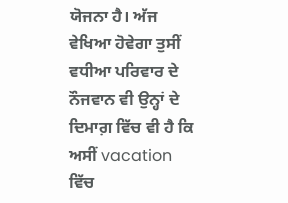ਯੋਜਨਾ ਹੈ। ਅੱਜ ਵੇਖਿਆ ਹੋਵੇਗਾ ਤੁਸੀਂ ਵਧੀਆ ਪਰਿਵਾਰ ਦੇ ਨੌਜਵਾਨ ਵੀ ਉਨ੍ਹਾਂ ਦੇ ਦਿਮਾਗ਼ ਵਿੱਚ ਵੀ ਹੈ ਕਿ ਅਸੀਂ vacation ਵਿੱਚ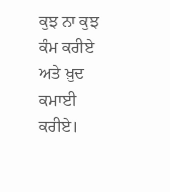ਕੁਝ ਨਾ ਕੁਝ ਕੰਮ ਕਰੀਏ ਅਤੇ ਖ਼ੁਦ ਕਮਾਈ ਕਰੀਏ।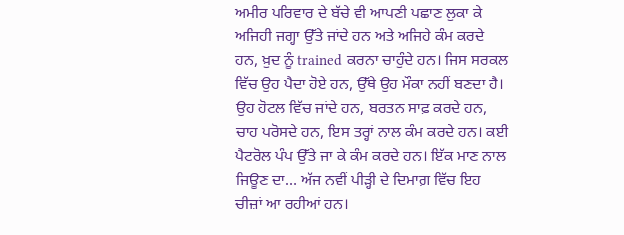ਅਮੀਰ ਪਰਿਵਾਰ ਦੇ ਬੱਚੇ ਵੀ ਆਪਣੀ ਪਛਾਣ ਲੁਕਾ ਕੇ ਅਜਿਹੀ ਜਗ੍ਹਾ ਉੱਤੇ ਜਾਂਦੇ ਹਨ ਅਤੇ ਅਜਿਹੇ ਕੰਮ ਕਰਦੇ ਹਨ, ਖ਼ੁਦ ਨੂੰ trained ਕਰਨਾ ਚਾਹੁੰਦੇ ਹਨ। ਜਿਸ ਸਰਕਲ ਵਿੱਚ ਉਹ ਪੈਦਾ ਹੋਏ ਹਨ, ਉੱਥੇ ਉਹ ਮੌਕਾ ਨਹੀਂ ਬਣਦਾ ਹੈ। ਉਹ ਹੋਟਲ ਵਿੱਚ ਜਾਂਦੇ ਹਨ, ਬਰਤਨ ਸਾਫ਼ ਕਰਦੇ ਹਨ, ਚਾਹ ਪਰੋਸਦੇ ਹਨ, ਇਸ ਤਰ੍ਹਾਂ ਨਾਲ ਕੰਮ ਕਰਦੇ ਹਨ। ਕਈ ਪੈਟਰੋਲ ਪੰਪ ਉੱਤੇ ਜਾ ਕੇ ਕੰਮ ਕਰਦੇ ਹਨ। ਇੱਕ ਮਾਣ ਨਾਲ ਜਿਊਣ ਦਾ… ਅੱਜ ਨਵੀਂ ਪੀੜ੍ਹੀ ਦੇ ਦਿਮਾਗ਼ ਵਿੱਚ ਇਹ ਚੀਜ਼ਾਂ ਆ ਰਹੀਆਂ ਹਨ।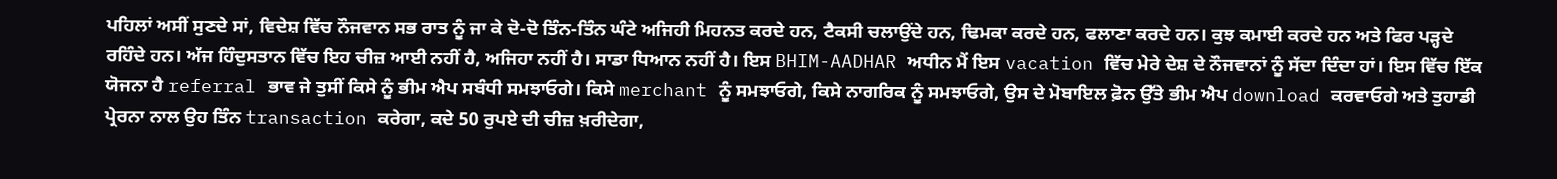ਪਹਿਲਾਂ ਅਸੀਂ ਸੁਣਦੇ ਸਾਂ, ਵਿਦੇਸ਼ ਵਿੱਚ ਨੌਜਵਾਨ ਸਭ ਰਾਤ ਨੂੰ ਜਾ ਕੇ ਦੋ-ਦੋ ਤਿੰਨ-ਤਿੰਨ ਘੰਟੇ ਅਜਿਹੀ ਮਿਹਨਤ ਕਰਦੇ ਹਨ, ਟੈਕਸੀ ਚਲਾਉਂਦੇ ਹਨ, ਢਿਮਕਾ ਕਰਦੇ ਹਨ, ਫਲਾਣਾ ਕਰਦੇ ਹਨ। ਕੁਝ ਕਮਾਈ ਕਰਦੇ ਹਨ ਅਤੇ ਫਿਰ ਪੜ੍ਹਦੇ ਰਹਿੰਦੇ ਹਨ। ਅੱਜ ਹਿੰਦੁਸਤਾਨ ਵਿੱਚ ਇਹ ਚੀਜ਼ ਆਈ ਨਹੀਂ ਹੈ, ਅਜਿਹਾ ਨਹੀਂ ਹੈ। ਸਾਡਾ ਧਿਆਨ ਨਹੀਂ ਹੈ। ਇਸ BHIM-AADHAR ਅਧੀਨ ਮੈਂ ਇਸ vacation ਵਿੱਚ ਮੇਰੇ ਦੇਸ਼ ਦੇ ਨੌਜਵਾਨਾਂ ਨੂੰ ਸੱਦਾ ਦਿੰਦਾ ਹਾਂ। ਇਸ ਵਿੱਚ ਇੱਕ ਯੋਜਨਾ ਹੈ referral ਭਾਵ ਜੇ ਤੁਸੀਂ ਕਿਸੇ ਨੂੰ ਭੀਮ ਐਪ ਸਬੰਧੀ ਸਮਝਾਓਗੇ। ਕਿਸੇ merchant ਨੂੰ ਸਮਝਾਓਗੇ, ਕਿਸੇ ਨਾਗਰਿਕ ਨੂੰ ਸਮਝਾਓਗੇ, ਉਸ ਦੇ ਮੋਬਾਇਲ ਫ਼ੋਨ ਉੱਤੇ ਭੀਮ ਐਪ download ਕਰਵਾਓਗੇ ਅਤੇ ਤੁਹਾਡੀ ਪ੍ਰੇਰਨਾ ਨਾਲ ਉਹ ਤਿੰਨ transaction ਕਰੇਗਾ, ਕਦੇ 50 ਰੁਪਏ ਦੀ ਚੀਜ਼ ਖ਼ਰੀਦੇਗਾ,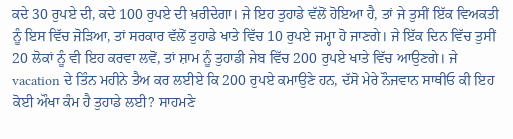ਕਦੇ 30 ਰੁਪਏ ਦੀ, ਕਦੇ 100 ਰੁਪਏ ਦੀ ਖ਼ਰੀਦੇਗਾ। ਜੇ ਇਹ ਤੁਹਾਡੇ ਵੱਲੋਂ ਹੋਇਆ ਹੈ, ਤਾਂ ਜੇ ਤੁਸੀਂ ਇੱਕ ਵਿਅਕਤੀ ਨੂੰ ਇਸ ਵਿੱਚ ਜੋੜਿਆ, ਤਾਂ ਸਰਕਾਰ ਵੱਲੋਂ ਤੁਹਾਡੇ ਖਾਤੇ ਵਿੱਚ 10 ਰੁਪਏ ਜਮ੍ਹਾ ਹੋ ਜਾਣਗੇ। ਜੇ ਇੱਕ ਦਿਨ ਵਿੱਚ ਤੁਸੀਂ 20 ਲੋਕਾਂ ਨੂੰ ਵੀ ਇਹ ਕਰਵਾ ਲਵੋਂ, ਤਾਂ ਸ਼ਾਮ ਨੂੰ ਤੁਹਾਡੀ ਜੇਬ ਵਿੱਚ 200 ਰੁਪਏ ਖਾਤੇ ਵਿੱਚ ਆਉਣਗੇ। ਜੇ vacation ਦੇ ਤਿੰਨ ਮਹੀਨੇ ਤੈਅ ਕਰ ਲਈਏ ਕਿ 200 ਰੁਪਏ ਕਮਾਉਣੇ ਹਨ, ਦੱਸੋ ਮੇਰੇ ਨੌਜਵਾਨ ਸਾਥੀਓ ਕੀ ਇਹ ਕੋਈ ਔਖਾ ਕੰਮ ਹੈ ਤੁਹਾਡੇ ਲਈ? ਸਾਹਮਣੇ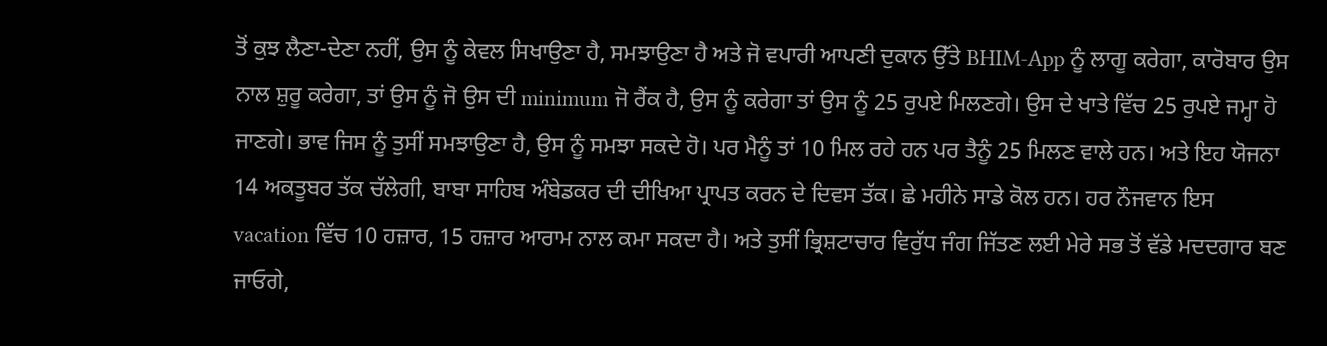ਤੋਂ ਕੁਝ ਲੈਣਾ-ਦੇਣਾ ਨਹੀਂ, ਉਸ ਨੂੰ ਕੇਵਲ ਸਿਖਾਉਣਾ ਹੈ, ਸਮਝਾਉਣਾ ਹੈ ਅਤੇ ਜੋ ਵਪਾਰੀ ਆਪਣੀ ਦੁਕਾਨ ਉੱਤੇ BHIM-App ਨੂੰ ਲਾਗੂ ਕਰੇਗਾ, ਕਾਰੋਬਾਰ ਉਸ ਨਾਲ ਸ਼ੁਰੂ ਕਰੇਗਾ, ਤਾਂ ਉਸ ਨੂੰ ਜੋ ਉਸ ਦੀ minimum ਜੋ ਰੈਂਕ ਹੈ, ਉਸ ਨੂੰ ਕਰੇਗਾ ਤਾਂ ਉਸ ਨੂੰ 25 ਰੁਪਏ ਮਿਲਣਗੇ। ਉਸ ਦੇ ਖਾਤੇ ਵਿੱਚ 25 ਰੁਪਏ ਜਮ੍ਹਾ ਹੋ ਜਾਣਗੇ। ਭਾਵ ਜਿਸ ਨੂੰ ਤੁਸੀਂ ਸਮਝਾਉਣਾ ਹੈ, ਉਸ ਨੂੰ ਸਮਝਾ ਸਕਦੇ ਹੋ। ਪਰ ਮੈਨੂੰ ਤਾਂ 10 ਮਿਲ ਰਹੇ ਹਨ ਪਰ ਤੈਨੂੰ 25 ਮਿਲਣ ਵਾਲੇ ਹਨ। ਅਤੇ ਇਹ ਯੋਜਨਾ 14 ਅਕਤੂਬਰ ਤੱਕ ਚੱਲੇਗੀ, ਬਾਬਾ ਸਾਹਿਬ ਅੰਬੇਡਕਰ ਦੀ ਦੀਖਿਆ ਪ੍ਰਾਪਤ ਕਰਨ ਦੇ ਦਿਵਸ ਤੱਕ। ਛੇ ਮਹੀਨੇ ਸਾਡੇ ਕੋਲ ਹਨ। ਹਰ ਨੌਜਵਾਨ ਇਸ vacation ਵਿੱਚ 10 ਹਜ਼ਾਰ, 15 ਹਜ਼ਾਰ ਆਰਾਮ ਨਾਲ ਕਮਾ ਸਕਦਾ ਹੈ। ਅਤੇ ਤੁਸੀਂ ਭ੍ਰਿਸ਼ਟਾਚਾਰ ਵਿਰੁੱਧ ਜੰਗ ਜਿੱਤਣ ਲਈ ਮੇਰੇ ਸਭ ਤੋਂ ਵੱਡੇ ਮਦਦਗਾਰ ਬਣ ਜਾਓਗੇ,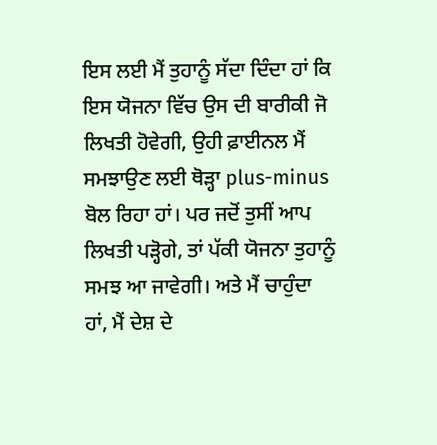ਇਸ ਲਈ ਮੈਂ ਤੁਹਾਨੂੰ ਸੱਦਾ ਦਿੰਦਾ ਹਾਂ ਕਿ ਇਸ ਯੋਜਨਾ ਵਿੱਚ ਉਸ ਦੀ ਬਾਰੀਕੀ ਜੋ ਲਿਖਤੀ ਹੋਵੇਗੀ, ਉਹੀ ਫ਼ਾਈਨਲ ਮੈਂ ਸਮਝਾਉਣ ਲਈ ਥੋੜ੍ਹਾ plus-minus ਬੋਲ ਰਿਹਾ ਹਾਂ। ਪਰ ਜਦੋਂ ਤੁਸੀਂ ਆਪ ਲਿਖਤੀ ਪੜ੍ਹੋਗੇ, ਤਾਂ ਪੱਕੀ ਯੋਜਨਾ ਤੁਹਾਨੂੰ ਸਮਝ ਆ ਜਾਵੇਗੀ। ਅਤੇ ਮੈਂ ਚਾਹੁੰਦਾ ਹਾਂ, ਮੈਂ ਦੇਸ਼ ਦੇ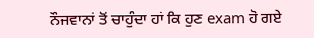ਨੌਜਵਾਨਾਂ ਤੋਂ ਚਾਹੁੰਦਾ ਹਾਂ ਕਿ ਹੁਣ exam ਹੋ ਗਏ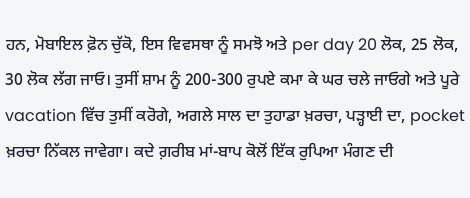ਹਨ, ਮੋਬਾਇਲ ਫ਼ੋਨ ਚੁੱਕੋ, ਇਸ ਵਿਵਸਥਾ ਨੂੰ ਸਮਝੋ ਅਤੇ per day 20 ਲੋਕ, 25 ਲੋਕ, 30 ਲੋਕ ਲੱਗ ਜਾਓ। ਤੁਸੀਂ ਸ਼ਾਮ ਨੂੰ 200-300 ਰੁਪਏ ਕਮਾ ਕੇ ਘਰ ਚਲੇ ਜਾਓਗੇ ਅਤੇ ਪੂਰੇ vacation ਵਿੱਚ ਤੁਸੀਂ ਕਰੋਗੇ, ਅਗਲੇ ਸਾਲ ਦਾ ਤੁਹਾਡਾ ਖ਼ਰਚਾ, ਪੜ੍ਹਾਈ ਦਾ, pocket ਖ਼ਰਚਾ ਨਿੱਕਲ ਜਾਵੇਗਾ। ਕਦੇ ਗ਼ਰੀਬ ਮਾਂ-ਬਾਪ ਕੋਲੋਂ ਇੱਕ ਰੁਪਿਆ ਮੰਗਣ ਦੀ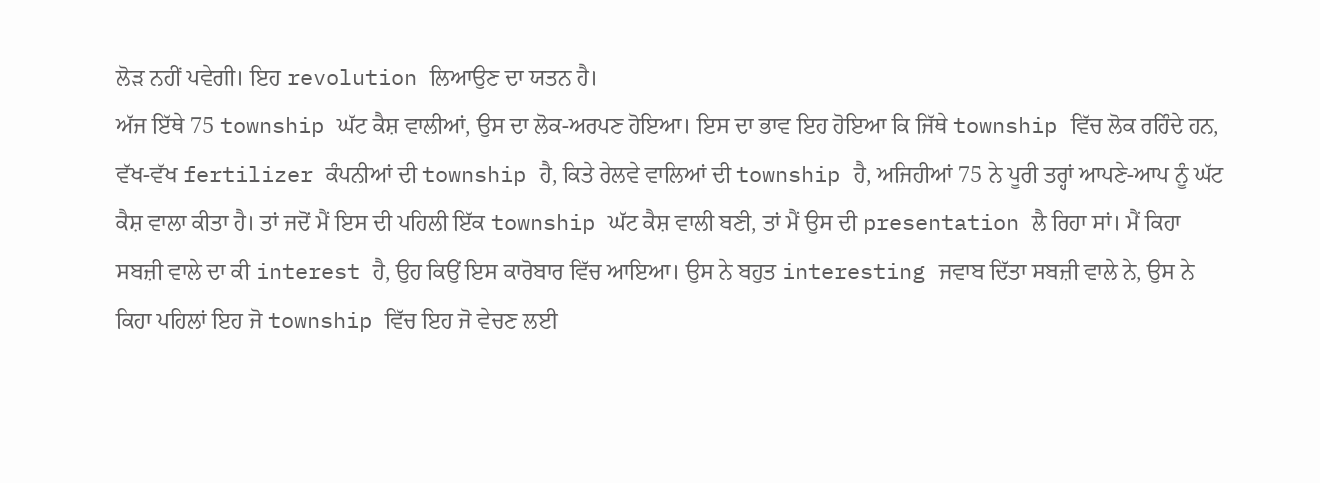ਲੋੜ ਨਹੀਂ ਪਵੇਗੀ। ਇਹ revolution ਲਿਆਉਣ ਦਾ ਯਤਨ ਹੈ।
ਅੱਜ ਇੱਥੇ 75 township ਘੱਟ ਕੈਸ਼ ਵਾਲੀਆਂ, ਉਸ ਦਾ ਲੋਕ-ਅਰਪਣ ਹੋਇਆ। ਇਸ ਦਾ ਭਾਵ ਇਹ ਹੋਇਆ ਕਿ ਜਿੱਥੇ township ਵਿੱਚ ਲੋਕ ਰਹਿੰਦੇ ਹਨ, ਵੱਖ-ਵੱਖ fertilizer ਕੰਪਨੀਆਂ ਦੀ township ਹੈ, ਕਿਤੇ ਰੇਲਵੇ ਵਾਲਿਆਂ ਦੀ township ਹੈ, ਅਜਿਹੀਆਂ 75 ਨੇ ਪੂਰੀ ਤਰ੍ਹਾਂ ਆਪਣੇ-ਆਪ ਨੂੰ ਘੱਟ ਕੈਸ਼ ਵਾਲਾ ਕੀਤਾ ਹੈ। ਤਾਂ ਜਦੋਂ ਮੈਂ ਇਸ ਦੀ ਪਹਿਲੀ ਇੱਕ township ਘੱਟ ਕੈਸ਼ ਵਾਲੀ ਬਣੀ, ਤਾਂ ਮੈਂ ਉਸ ਦੀ presentation ਲੈ ਰਿਹਾ ਸਾਂ। ਮੈਂ ਕਿਹਾ ਸਬਜ਼ੀ ਵਾਲੇ ਦਾ ਕੀ interest ਹੈ, ਉਹ ਕਿਉਂ ਇਸ ਕਾਰੋਬਾਰ ਵਿੱਚ ਆਇਆ। ਉਸ ਨੇ ਬਹੁਤ interesting ਜਵਾਬ ਦਿੱਤਾ ਸਬਜ਼ੀ ਵਾਲੇ ਨੇ, ਉਸ ਨੇ ਕਿਹਾ ਪਹਿਲਾਂ ਇਹ ਜੋ township ਵਿੱਚ ਇਹ ਜੋ ਵੇਚਣ ਲਈ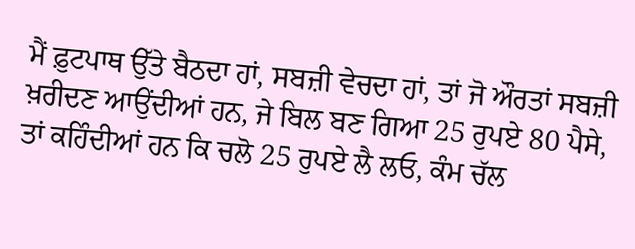ਮੈਂ ਫ਼ੁਟਪਾਥ ਉੱਤੇ ਬੈਠਦਾ ਹਾਂ, ਸਬਜ਼ੀ ਵੇਚਦਾ ਹਾਂ, ਤਾਂ ਜੋ ਔਰਤਾਂ ਸਬਜ਼ੀ ਖ਼ਰੀਦਣ ਆਉਂਦੀਆਂ ਹਨ, ਜੇ ਬਿਲ ਬਣ ਗਿਆ 25 ਰੁਪਏ 80 ਪੈਸੇ, ਤਾਂ ਕਹਿੰਦੀਆਂ ਹਨ ਕਿ ਚਲੋ 25 ਰੁਪਏ ਲੈ ਲਓ, ਕੰਮ ਚੱਲ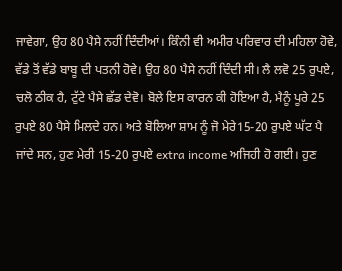ਜਾਵੇਗਾ, ਉਹ 80 ਪੈਸੇ ਨਹੀਂ ਦਿੰਦੀਆਂ। ਕਿੰਨੀ ਵੀ ਅਮੀਰ ਪਰਿਵਾਰ ਦੀ ਮਹਿਲਾ ਹੋਵੇ, ਵੱਡੇ ਤੋਂ ਵੱਡੇ ਬਾਬੂ ਦੀ ਪਤਨੀ ਹੋਵੇ। ਉਹ 80 ਪੈਸੇ ਨਹੀਂ ਦਿੰਦੀ ਸੀ। ਲੈ ਲਵੋ 25 ਰੁਪਏ, ਚਲੋ ਠੀਕ ਹੈ, ਟੁੱਟੇ ਪੈਸੇ ਛੱਡ ਦੇਵੋ। ਬੋਲੇ ਇਸ ਕਾਰਨ ਕੀ ਹੋਇਆ ਹੈ, ਮੈਨੂੰ ਪੂਰੇ 25 ਰੁਪਏ 80 ਪੈਸੇ ਮਿਲਦੇ ਹਨ। ਅਤੇ ਬੋਲਿਆ ਸ਼ਾਮ ਨੂੰ ਜੋ ਮੇਰੇ15-20 ਰੁਪਏ ਘੱਟ ਪੈ ਜਾਂਦੇ ਸਨ, ਹੁਣ ਮੇਰੀ 15-20 ਰੁਪਏ extra income ਅਜਿਹੀ ਹੋ ਗਈ। ਹੁਣ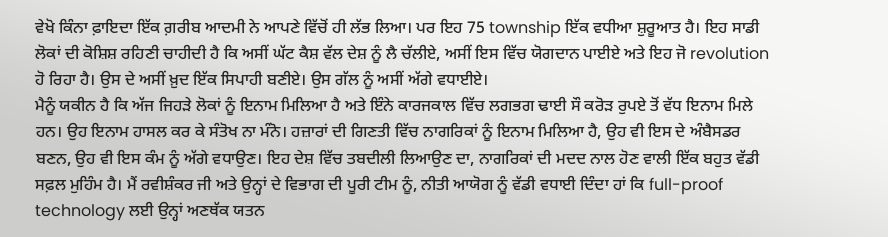ਵੇਖੋ ਕਿੰਨਾ ਫ਼ਾਇਦਾ ਇੱਕ ਗ਼ਰੀਬ ਆਦਮੀ ਨੇ ਆਪਣੇ ਵਿੱਚੋਂ ਹੀ ਲੱਭ ਲਿਆ। ਪਰ ਇਹ 75 township ਇੱਕ ਵਧੀਆ ਸ਼ੁਰੂਆਤ ਹੈ। ਇਹ ਸਾਡੀ ਲੋਕਾਂ ਦੀ ਕੋਸ਼ਿਸ਼ ਰਹਿਣੀ ਚਾਹੀਦੀ ਹੈ ਕਿ ਅਸੀਂ ਘੱਟ ਕੈਸ਼ ਵੱਲ ਦੇਸ਼ ਨੂੰ ਲੈ ਚੱਲੀਏ, ਅਸੀਂ ਇਸ ਵਿੱਚ ਯੋਗਦਾਨ ਪਾਈਏ ਅਤੇ ਇਹ ਜੋ revolution ਹੋ ਰਿਹਾ ਹੈ। ਉਸ ਦੇ ਅਸੀਂ ਖ਼ੁਦ ਇੱਕ ਸਿਪਾਹੀ ਬਣੀਏ। ਉਸ ਗੱਲ ਨੂੰ ਅਸੀਂ ਅੱਗੇ ਵਧਾਈਏ।
ਮੈਨੂੰ ਯਕੀਨ ਹੈ ਕਿ ਅੱਜ ਜਿਹੜੇ ਲੋਕਾਂ ਨੂੰ ਇਨਾਮ ਮਿਲਿਆ ਹੈ ਅਤੇ ਇੰਨੇ ਕਾਰਜਕਾਲ ਵਿੱਚ ਲਗਭਗ ਢਾਈ ਸੌ ਕਰੋੜ ਰੁਪਏ ਤੋਂ ਵੱਧ ਇਨਾਮ ਮਿਲੇ ਹਨ। ਉਹ ਇਨਾਮ ਹਾਸਲ ਕਰ ਕੇ ਸੰਤੋਖ ਨਾ ਮੰਨੋ। ਹਜ਼ਾਰਾਂ ਦੀ ਗਿਣਤੀ ਵਿੱਚ ਨਾਗਰਿਕਾਂ ਨੂੰ ਇਨਾਮ ਮਿਲਿਆ ਹੈ, ਉਹ ਵੀ ਇਸ ਦੇ ਅੰਬੈਸਡਰ ਬਣਨ, ਉਹ ਵੀ ਇਸ ਕੰਮ ਨੂੰ ਅੱਗੇ ਵਧਾਉਣ। ਇਹ ਦੇਸ਼ ਵਿੱਚ ਤਬਦੀਲੀ ਲਿਆਉਣ ਦਾ, ਨਾਗਰਿਕਾਂ ਦੀ ਮਦਦ ਨਾਲ ਹੋਣ ਵਾਲੀ ਇੱਕ ਬਹੁਤ ਵੱਡੀ ਸਫ਼ਲ ਮੁਹਿੰਮ ਹੈ। ਮੈਂ ਰਵੀਸ਼ੰਕਰ ਜੀ ਅਤੇ ਉਨ੍ਹਾਂ ਦੇ ਵਿਭਾਗ ਦੀ ਪੂਰੀ ਟੀਮ ਨੂੰ, ਨੀਤੀ ਆਯੋਗ ਨੂੰ ਵੱਡੀ ਵਧਾਈ ਦਿੰਦਾ ਹਾਂ ਕਿ full-proof technology ਲਈ ਉਨ੍ਹਾਂ ਅਣਥੱਕ ਯਤਨ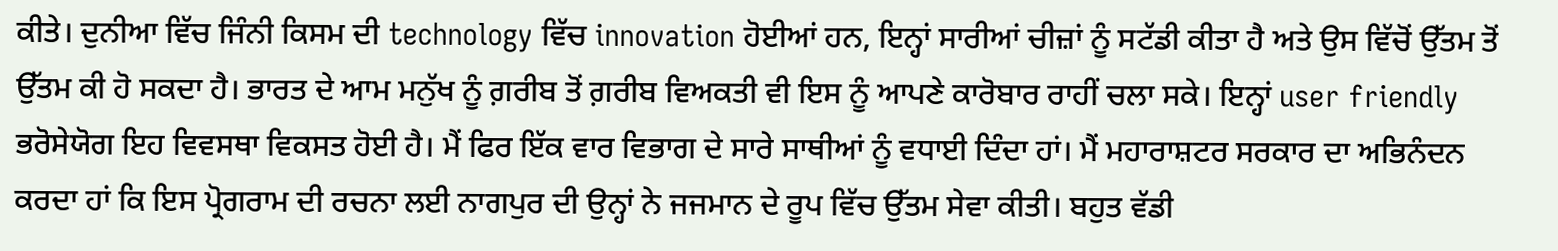ਕੀਤੇ। ਦੁਨੀਆ ਵਿੱਚ ਜਿੰਨੀ ਕਿਸਮ ਦੀ technology ਵਿੱਚ innovation ਹੋਈਆਂ ਹਨ, ਇਨ੍ਹਾਂ ਸਾਰੀਆਂ ਚੀਜ਼ਾਂ ਨੂੰ ਸਟੱਡੀ ਕੀਤਾ ਹੈ ਅਤੇ ਉਸ ਵਿੱਚੋਂ ਉੱਤਮ ਤੋਂ ਉੱਤਮ ਕੀ ਹੋ ਸਕਦਾ ਹੈ। ਭਾਰਤ ਦੇ ਆਮ ਮਨੁੱਖ ਨੂੰ ਗ਼ਰੀਬ ਤੋਂ ਗ਼ਰੀਬ ਵਿਅਕਤੀ ਵੀ ਇਸ ਨੂੰ ਆਪਣੇ ਕਾਰੋਬਾਰ ਰਾਹੀਂ ਚਲਾ ਸਕੇ। ਇਨ੍ਹਾਂ user friendly ਭਰੋਸੇਯੋਗ ਇਹ ਵਿਵਸਥਾ ਵਿਕਸਤ ਹੋਈ ਹੈ। ਮੈਂ ਫਿਰ ਇੱਕ ਵਾਰ ਵਿਭਾਗ ਦੇ ਸਾਰੇ ਸਾਥੀਆਂ ਨੂੰ ਵਧਾਈ ਦਿੰਦਾ ਹਾਂ। ਮੈਂ ਮਹਾਰਾਸ਼ਟਰ ਸਰਕਾਰ ਦਾ ਅਭਿਨੰਦਨ ਕਰਦਾ ਹਾਂ ਕਿ ਇਸ ਪ੍ਰੋਗਰਾਮ ਦੀ ਰਚਨਾ ਲਈ ਨਾਗਪੁਰ ਦੀ ਉਨ੍ਹਾਂ ਨੇ ਜਜਮਾਨ ਦੇ ਰੂਪ ਵਿੱਚ ਉੱਤਮ ਸੇਵਾ ਕੀਤੀ। ਬਹੁਤ ਵੱਡੀ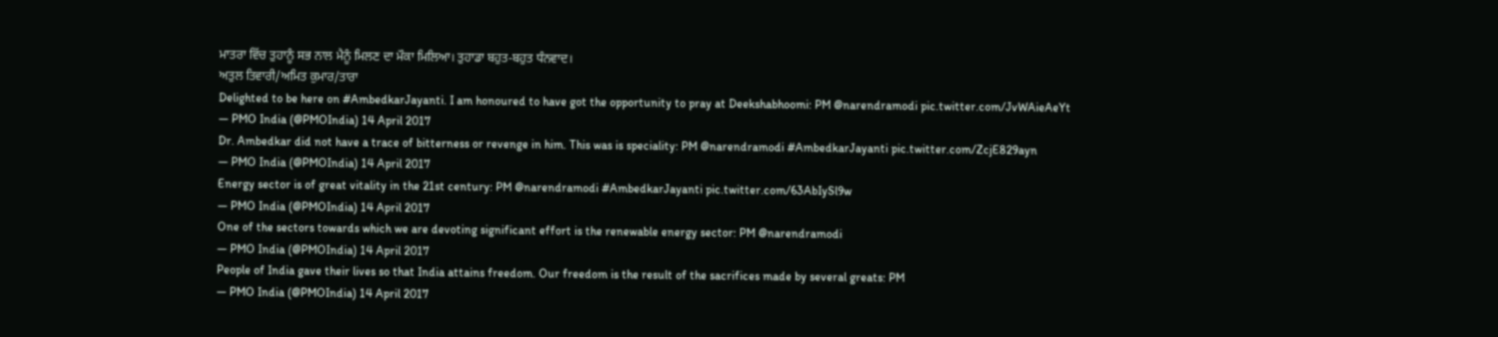ਮਾਤਰਾ ਵਿੱਚ ਤੁਹਾਨੂੰ ਸਭ ਨਾਲ ਮੈਨੂੰ ਮਿਲਣ ਦਾ ਮੌਕਾ ਮਿਲਿਆ। ਤੁਹਾਡਾ ਬਹੁਤ-ਬਹੁਤ ਧੰਨਵਾਦ।
ਅਤੁਲ ਤਿਵਾਰੀ/ਅਮਿਤ ਕੁਮਾਰ/ਤਾਰਾ
Delighted to be here on #AmbedkarJayanti. I am honoured to have got the opportunity to pray at Deekshabhoomi: PM @narendramodi pic.twitter.com/JvWAieAeYt
— PMO India (@PMOIndia) 14 April 2017
Dr. Ambedkar did not have a trace of bitterness or revenge in him. This was is speciality: PM @narendramodi #AmbedkarJayanti pic.twitter.com/ZcjE829ayn
— PMO India (@PMOIndia) 14 April 2017
Energy sector is of great vitality in the 21st century: PM @narendramodi #AmbedkarJayanti pic.twitter.com/63AbIySl9w
— PMO India (@PMOIndia) 14 April 2017
One of the sectors towards which we are devoting significant effort is the renewable energy sector: PM @narendramodi
— PMO India (@PMOIndia) 14 April 2017
People of India gave their lives so that India attains freedom. Our freedom is the result of the sacrifices made by several greats: PM
— PMO India (@PMOIndia) 14 April 2017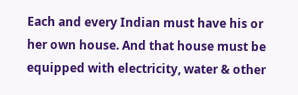Each and every Indian must have his or her own house. And that house must be equipped with electricity, water & other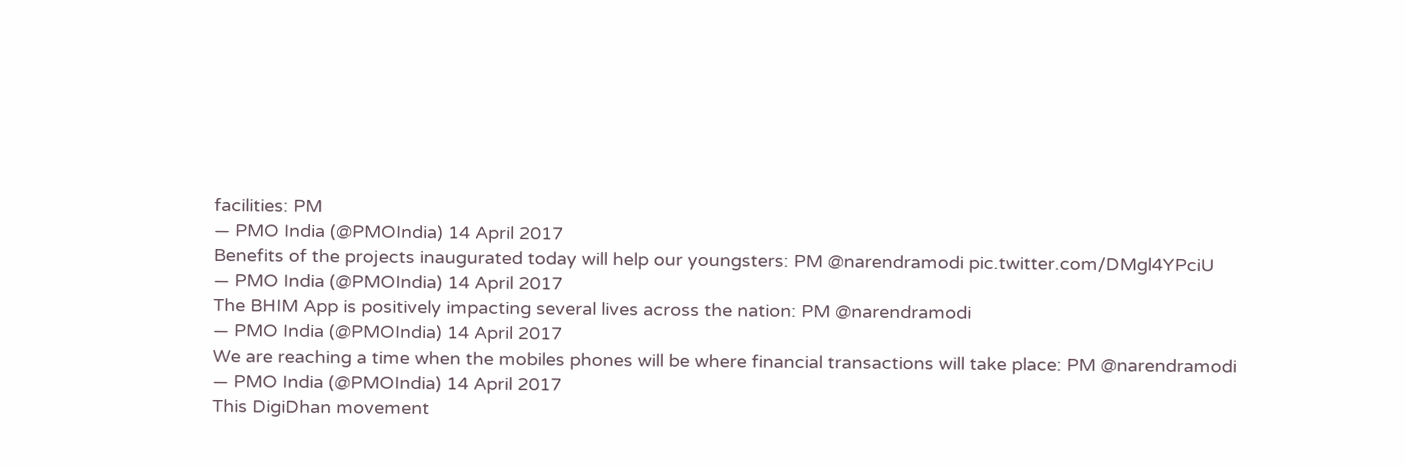facilities: PM
— PMO India (@PMOIndia) 14 April 2017
Benefits of the projects inaugurated today will help our youngsters: PM @narendramodi pic.twitter.com/DMgl4YPciU
— PMO India (@PMOIndia) 14 April 2017
The BHIM App is positively impacting several lives across the nation: PM @narendramodi
— PMO India (@PMOIndia) 14 April 2017
We are reaching a time when the mobiles phones will be where financial transactions will take place: PM @narendramodi
— PMO India (@PMOIndia) 14 April 2017
This DigiDhan movement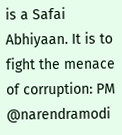is a Safai Abhiyaan. It is to fight the menace of corruption: PM @narendramodi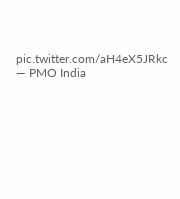pic.twitter.com/aH4eX5JRkc
— PMO India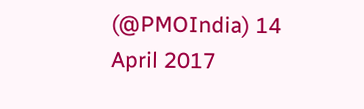(@PMOIndia) 14 April 2017